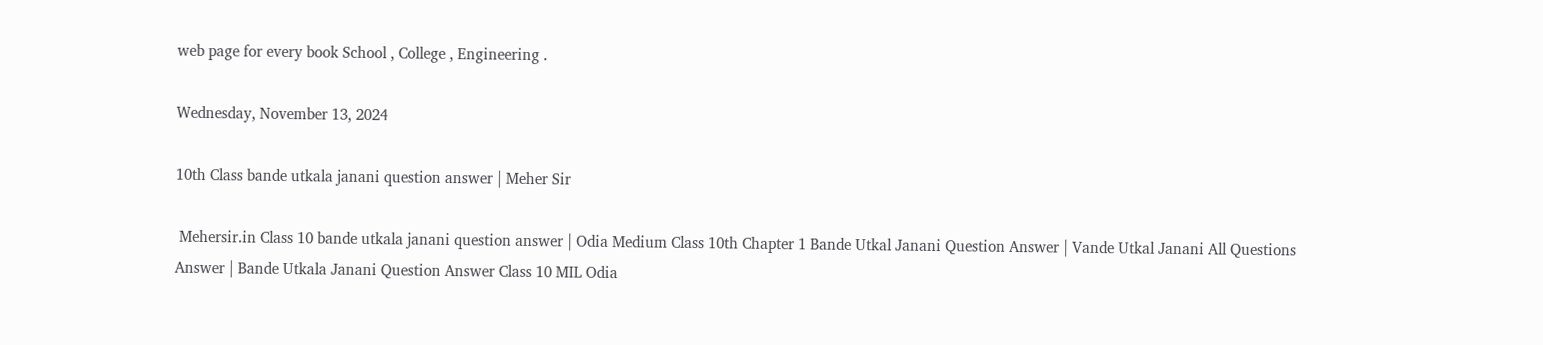web page for every book School , College , Engineering .

Wednesday, November 13, 2024

10th Class bande utkala janani question answer | Meher Sir

 Mehersir.in Class 10 bande utkala janani question answer | Odia Medium Class 10th Chapter 1 Bande Utkal Janani Question Answer | Vande Utkal Janani All Questions Answer | Bande Utkala Janani Question Answer Class 10 MIL Odia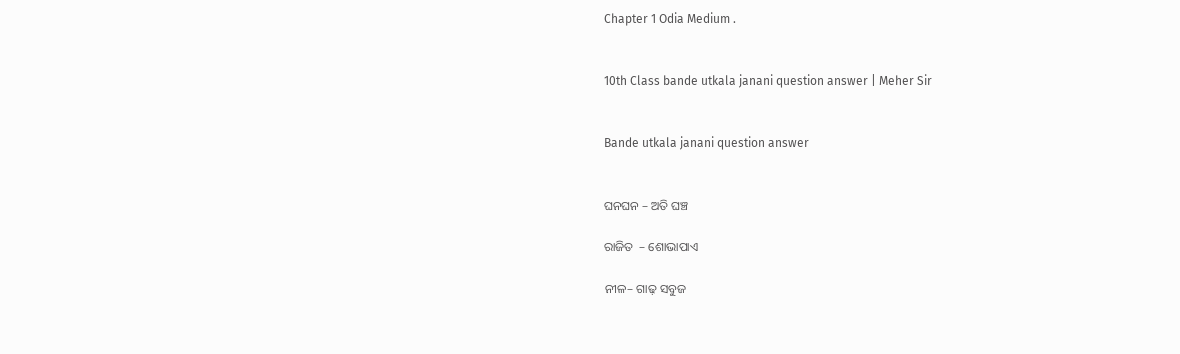Chapter 1 Odia Medium .


10th Class bande utkala janani question answer | Meher Sir


Bande utkala janani question answer


ଘନଘନ – ଅତି ଘଞ୍ଚ

ରାଜିତ  – ଶୋଭାପାଏ

ନୀଳ– ଗାଢ଼ ସବୁଜ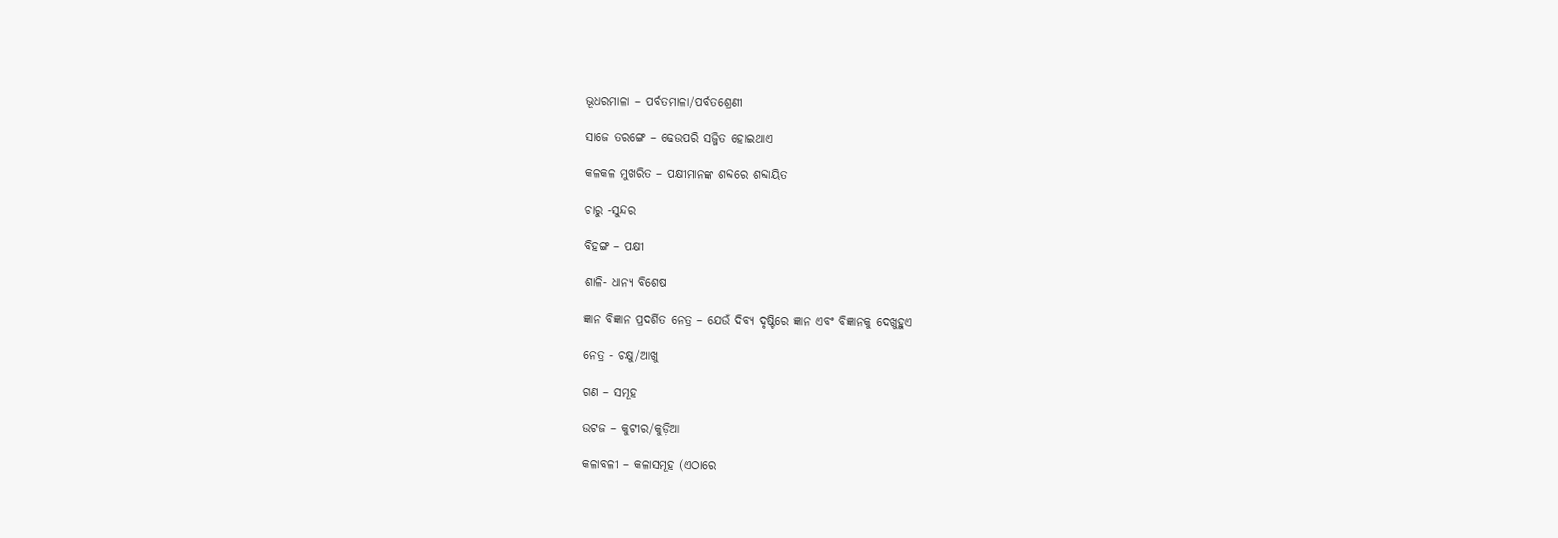ଭୂଧରମାଳା – ପର୍ବତମାଳା/ପର୍ବତଶ୍ରେଣୀ

ସାଜେ ତରଙ୍ଗେ – ଢେଉପରି ସଜ୍ଜିତ ହୋଇଥାଏ

କଳକଳ ମୁଖରିତ – ପକ୍ଷୀମାନଙ୍କ ଶବ୍ଦରେ ଶବ୍ଦାୟିତ

ଚାରୁ -ସୁନ୍ଦର

ବିହଙ୍ଗ – ପକ୍ଷୀ

ଶାଳି- ଧାନ୍ୟ ବିଶେଷ

ଜ୍ଞାନ ବିଜ୍ଞାନ ପ୍ରଦର୍ଶିତ ନେତ୍ର – ଯେଉଁ ଦିବ୍ୟ ଦୃଷ୍ଟିରେ ଜ୍ଞାନ ଏବଂ ବିଜ୍ଞାନକୁ ଦେଖୁହୁଏ

ନେତ୍ର - ଚକ୍ଷୁ/ଆଖୁ

ଗଣ – ସମୂହ

ଉଟଜ – କୁଟୀର/କୁଡ଼ିଆ

କଳାବଳୀ – କଳାସମୂହ (ଏଠାରେ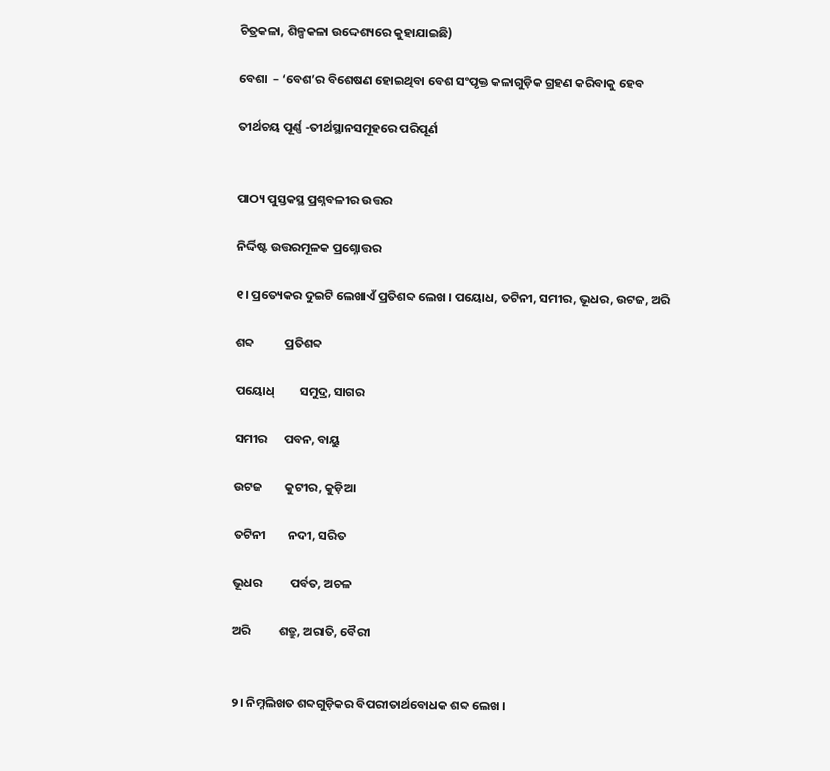ଚିତ୍ରକଳା, ଶିଳ୍ପକଳା ଉଦ୍ଦେଶ୍ୟରେ କୁହାଯାଇଛି)

ବେଶା  – ‘ବେଶ’ର ବିଶେଷଣ ହୋଇଥିବା ବେଶ ସଂପୃକ୍ତ କଳାଗୁଡ଼ିକ ଗ୍ରହଣ କରିବାକୁ ହେବ

ତୀର୍ଥଚୟ ପୂର୍ଣ୍ଣ -ତୀର୍ଥସ୍ଥାନସମୂହରେ ପରିପୂର୍ଣ


ପାଠ୍ୟ ପୁସ୍ତକସ୍ଥ ପ୍ରଶ୍ନବଳୀର ଉତ୍ତର

ନିର୍ଦ୍ଦିଷ୍ଟ ଉତ୍ତରମୂଳକ ପ୍ରଶ୍ନୋତ୍ତର

୧। ପ୍ରତ୍ୟେକର ଦୁଇଟି ଲେଖାଏଁ ପ୍ରତିଶବ୍ଦ ଲେଖ । ପୟୋଧ, ତଟିନୀ, ସମୀର, ଭୂଧର, ଉଟଜ, ଅରି

ଶବ୍ଦ           ପ୍ରତିଶବ୍ଦ

ପୟୋଧ୍         ସମୁଦ୍ର, ସାଗର

ସମୀର      ପବନ, ବାୟୁ

ଉଟଜ        କୁଟୀର, କୁଡ଼ିଆ

ତଟିନୀ        ନଦୀ, ସରିତ

ଭୂଧର          ପର୍ବତ, ଅଚଳ

ଅରି          ଶତ୍ରୁ, ଅରାତି, ବୈରୀ


୨। ନିମ୍ନଲିଖତ ଶବ୍ଦଗୁଡ଼ିକର ବିପରୀତାର୍ଥବୋଧକ ଶବ୍ଦ ଲେଖ ।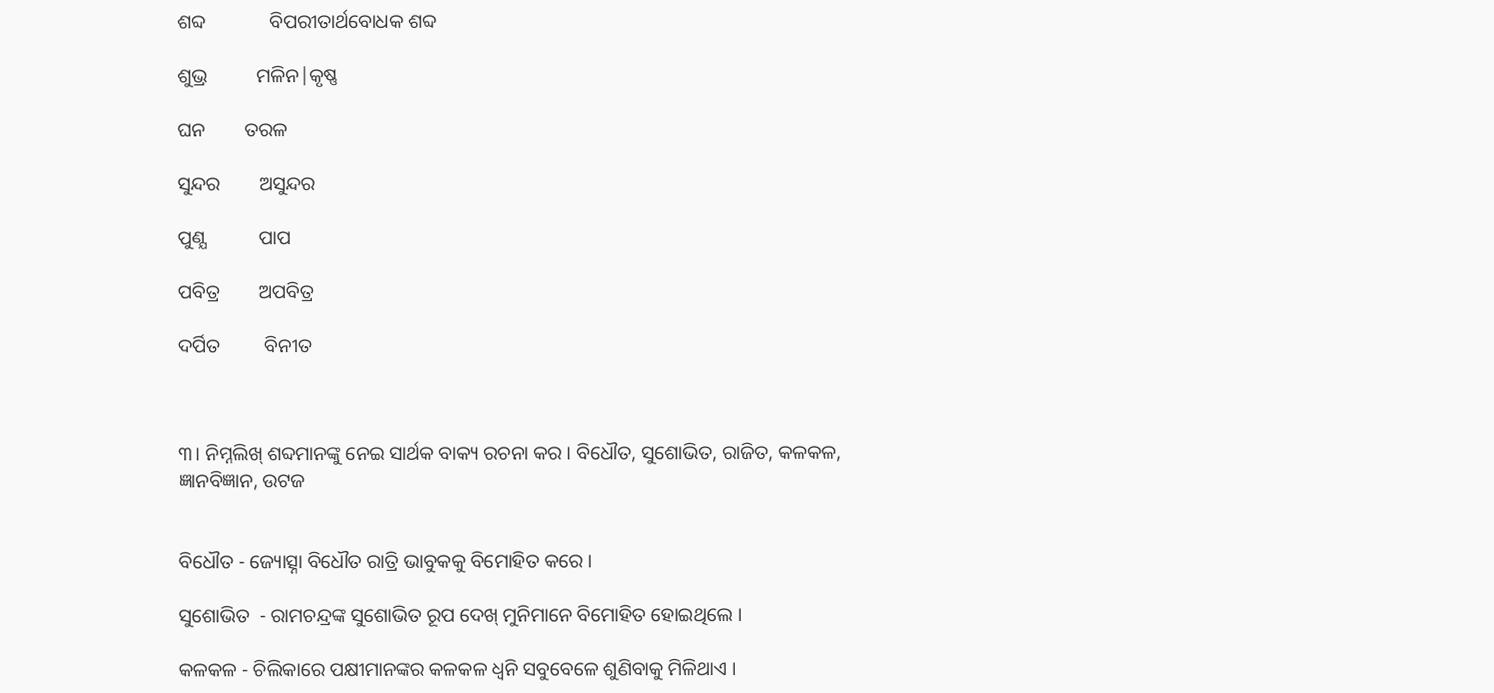ଶବ୍ଦ             ବିପରୀତାର୍ଥବୋଧକ ଶବ୍ଦ

ଶୁଭ୍ର          ମଳିନ|କୃଷ୍ଣ

ଘନ        ତରଳ

ସୁନ୍ଦର        ଅସୁନ୍ଦର

ପୁଣ୍ଯ           ପାପ

ପବିତ୍ର        ଅପବିତ୍ର

ଦର୍ପିତ         ବିନୀତ



୩। ନିମ୍ନଲିଖ୍ ଶବ୍ଦମାନଙ୍କୁ ନେଇ ସାର୍ଥକ ବାକ୍ୟ ରଚନା କର । ବିଧୌତ, ସୁଶୋଭିତ, ରାଜିତ, କଳକଳ, ଜ୍ଞାନବିଜ୍ଞାନ, ଉଟଜ


ବିଧୌତ - ଜ୍ୟୋତ୍ସ୍ନା ବିଧୌତ ରାତ୍ରି ଭାବୁକକୁ ବିମୋହିତ କରେ ।

ସୁଶୋଭିତ  - ରାମଚନ୍ଦ୍ରଙ୍କ ସୁଶୋଭିତ ରୂପ ଦେଖ୍ ମୁନିମାନେ ବିମୋହିତ ହୋଇଥିଲେ ।

କଳକଳ - ଚିଲିକାରେ ପକ୍ଷୀମାନଙ୍କର କଳକଳ ଧ୍ଵନି ସବୁବେଳେ ଶୁଣିବାକୁ ମିଳିଥାଏ ।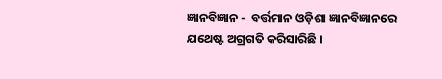ଜ୍ଞାନବିଜ୍ଞାନ -  ବର୍ତ୍ତମାନ ଓଡ଼ିଶା ଜ୍ଞାନବିଜ୍ଞାନରେ ଯଥେଷ୍ଟ ଅଗ୍ରଗତି କରିସାରିଛି ।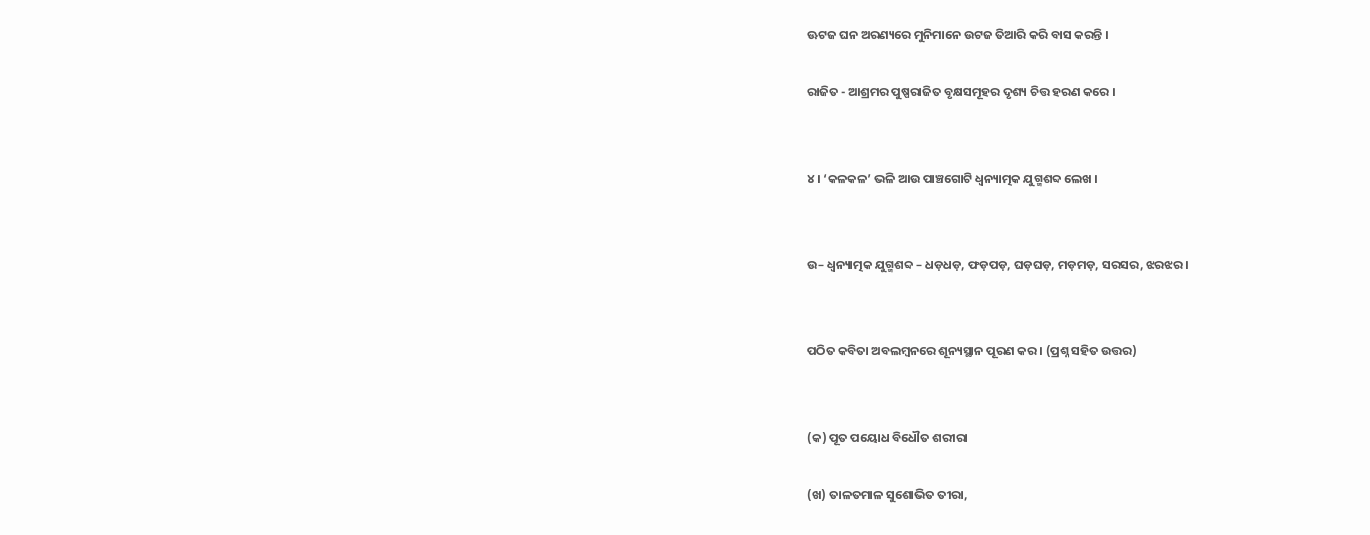ଊଟଜ ଘନ ଅରଣ୍ୟରେ ମୁନିମାନେ ଉଟଜ ତିଆରି କରି ବାସ କରନ୍ତି ।

ରାଜିତ - ଆଶ୍ରମର ପୁଷ୍ପରାଜିତ ବୃକ୍ଷସମୂହର ଦୃଶ୍ୟ ଚିତ୍ତ ହରଣ କରେ ।


୪। ‘କଳକଳ’ ଭଳି ଆଉ ପାଞ୍ଚଗୋଟି ଧ୍ଵନ୍ୟାତ୍ମକ ଯୁଗ୍ମଶବ୍ଦ ଲେଖ ।


ଉ– ଧ୍ଵନ୍ୟାତ୍ମକ ଯୁଗ୍ମଶବ୍ଦ – ଧଡ଼ଧଡ଼, ଫଡ଼ପଡ଼, ଘଡ଼ଘଡ଼, ମଡ଼ମଡ଼, ସରସର, ଝରଝର ।


ପଠିତ କବିତା ଅବଲମ୍ବନରେ ଶୂନ୍ୟସ୍ଥାନ ପୂରଣ କର । (ପ୍ରଶ୍ନ ସହିତ ଉତ୍ତର)


(କ) ପୂତ ପୟୋଧ ବିଧୌତ ଶରୀରା

(ଖ) ତାଳତମାଳ ସୁଶୋଭିତ ତୀରା,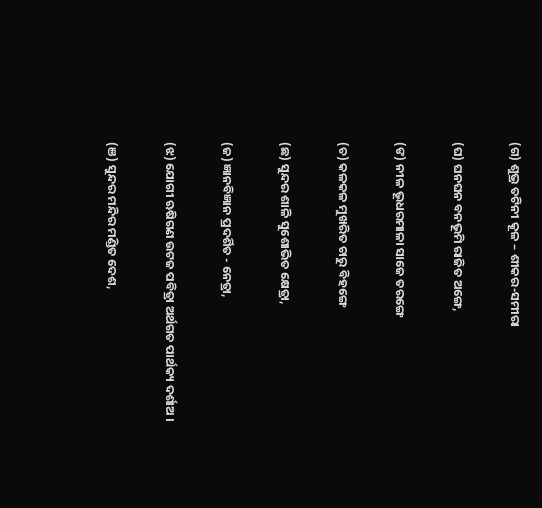(ଗ) ଶୁଭ୍ର ତଟିନୀ କୂଳ – ଶୀକର-ସମୀରା

(ଘ) ଘନଘନ ବନଭୂମି ରାଜିତ ଅଙ୍ଗେ,

(ଙ) ନୀଳ ଭୂଧରମାଳା ସାଜେ ତରଙ୍ଗେ

(ଚ) କଳକଳ ମୁଖରିତ ଚାରୁ ବିହଙ୍ଗେ

(ଛ) ସୁନ୍ଦର ଶାଳି ସୁଶୋଭିତ କ୍ଷେତ୍ରା,

(ଜ) ଜ୍ଞାନବିଜ୍ଞାନ ପ୍ରଦର୍ଶିତ - ନେତ୍ରା,

(ଝ) ଯୋଗୀ ଋଷିଗଣ ଉଟଜ ପବିତ୍ରା ଅର୍ଥଗତ ପାର୍ଥକ୍ୟ ଦର୍ଶାଅ ।

(ଞ) ସୁନ୍ଦର ମନ୍ଦିର ମଣ୍ଡିତ ଦେଶ,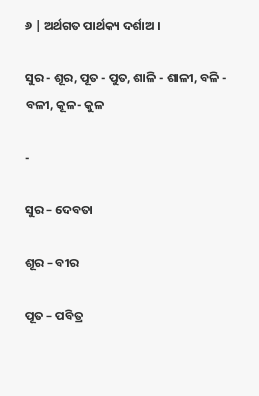୬ | ଅର୍ଥଗତ ପାର୍ଥକ୍ୟ ଦର୍ଶାଅ ।

ସୁର - ଶୂର, ପୂତ - ପୁତ, ଶାଳି - ଶାଳୀ, ବଳି - ବଳୀ, କୂଳ- କୁଳ

-

ସୁର – ଦେବତା

ଶୂର – ବୀର

ପୂତ – ପବିତ୍ର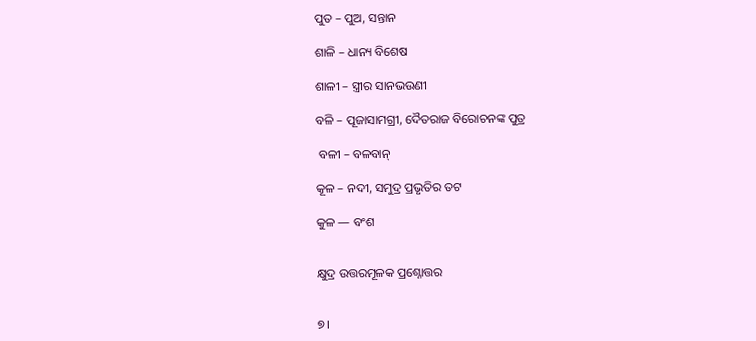ପୁତ – ପୁଅ, ସନ୍ତାନ

ଶାଳି – ଧାନ୍ୟ ବିଶେଷ

ଶାଳୀ – ସ୍ତ୍ରୀର ସାନଭଉଣୀ

ବଳି – ପୂଜାସାମଗ୍ରୀ, ଦୈତରାଜ ବିରୋଚନଙ୍କ ପୁତ୍ର

 ବଳୀ – ବଳବାନ୍

କୂଳ – ନଦୀ, ସମୁଦ୍ର ପ୍ରଭୃତିର ତଟ

କୁଳ — ବଂଶ


କ୍ଷୁଦ୍ର ଉତ୍ତରମୂଳକ ପ୍ରଶ୍ନୋତ୍ତର


୭।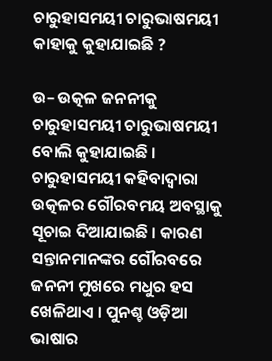ଚାରୁହାସମୟୀ ଚାରୁଭାଷମୟୀ କାହାକୁ କୁହାଯାଇଛି ?

ଉ– ଉତ୍କଳ ଜନନୀକୁ ଚାରୁହାସମୟୀ ଚାରୁଭାଷମୟୀ ବୋଲି କୁହାଯାଇଛି । ଚାରୁହାସମୟୀ କହିବାଦ୍ୱାରା ଉତ୍କଳର ଗୌରବମୟ ଅବସ୍ଥାକୁ ସୂଚାଇ ଦିଆଯାଇଛି । କାରଣ ସନ୍ତାନମାନଙ୍କର ଗୌରବରେ ଜନନୀ ମୁଖରେ ମଧୁର ହସ ଖେଳିଥାଏ । ପୁନଶ୍ଚ ଓଡ଼ିଆ ଭାଷାର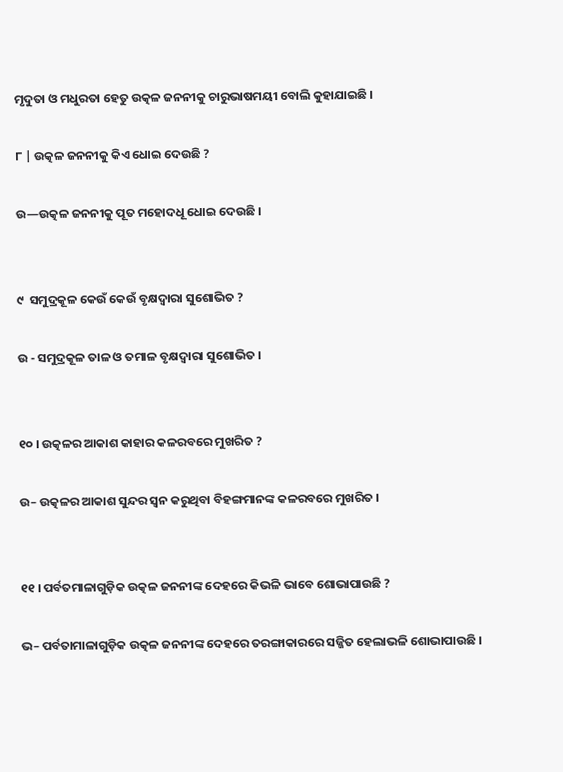ମୃଦୁତା ଓ ମଧୁରତା ହେତୁ ଉତ୍କଳ ଜନନୀକୁ ଚାରୁଭାଷମୟୀ ବୋଲି କୁହାଯାଇଛି ।

୮ | ଉତ୍କଳ ଜନନୀକୁ କିଏ ଧୋଇ ଦେଉଛି ?

ଉ—ଉତ୍କଳ ଜନନୀକୁ ପୂତ ମହୋଦଧୂ ଧୋଇ ଦେଉଛି ।


୯  ସମୁଦ୍ରକୂଳ କେଉଁ କେଉଁ ବୃକ୍ଷଦ୍ବାରା ସୁଶୋଭିତ ?

ଉ - ସମୁଦ୍ରକୂଳ ତାଳ ଓ ତମାଳ ବୃକ୍ଷଦ୍ବାରା ସୁଶୋଭିତ ।


୧୦ । ଉତ୍କଳର ଆକାଶ କାହାର କଳରବରେ ମୁଖରିତ ?

ଉ– ଉତ୍କଳର ଆକାଶ ସୁନ୍ଦର ସ୍ବନ କରୁଥିବା ବିହଙ୍ଗମାନଙ୍କ କଳରବରେ ମୁଖରିତ ।


୧୧ । ପର୍ବତମାଳାଗୁଡ଼ିକ ଉତ୍କଳ ଜନନୀଙ୍କ ଦେହରେ କିଭଳି ଭାବେ ଶୋଭାପାଉଛି ?

ଭ– ପର୍ବତାମାଳାଗୁଡ଼ିକ ଉତ୍କଳ ଜନନୀଙ୍କ ଦେହରେ ତରଙ୍ଗାକାରରେ ସଜ୍ଜିତ ହେଲାଭଳି ଶୋଭାପାଉଛି ।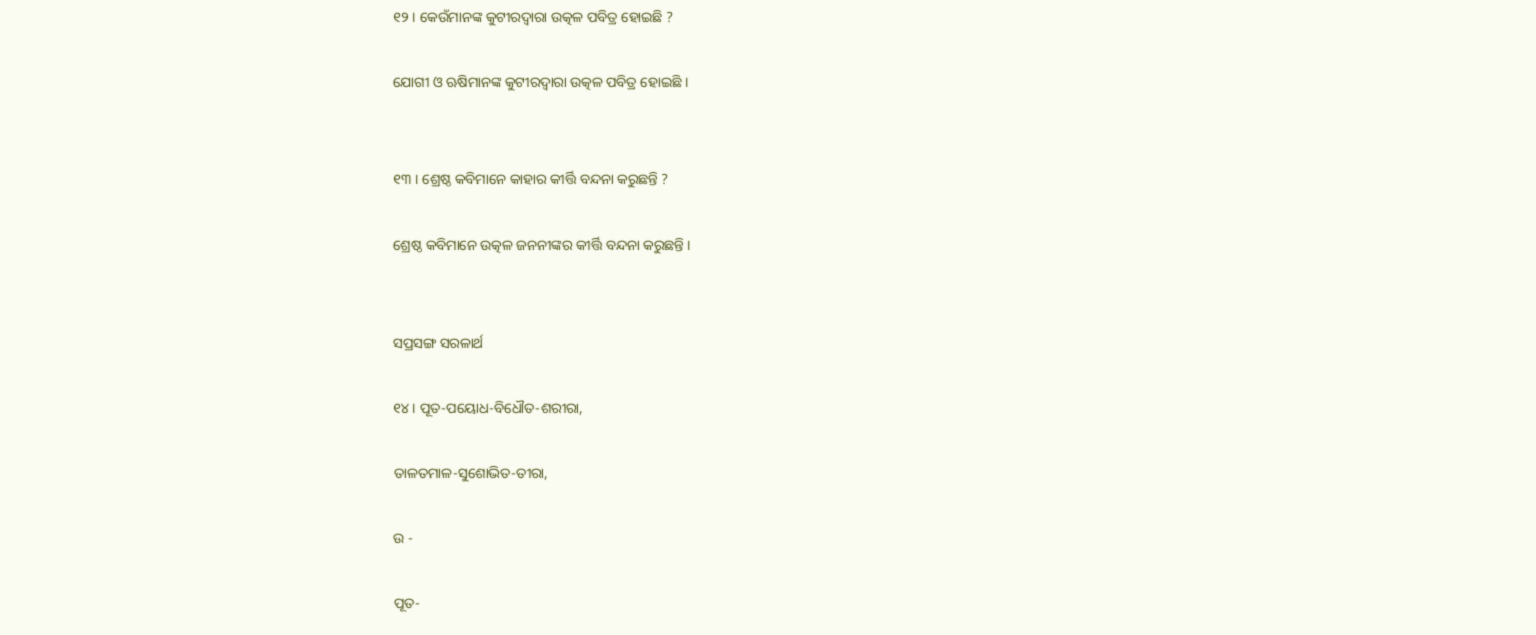୧୨ । କେଉଁମାନଙ୍କ କୁଟୀରଦ୍ଵାରା ଉତ୍କଳ ପବିତ୍ର ହୋଇଛି ?

ଯୋଗୀ ଓ ଋଷିମାନଙ୍କ କୁଟୀରଦ୍ବାରା ଉତ୍କଳ ପବିତ୍ର ହୋଇଛି ।


୧୩ । ଶ୍ରେଷ୍ଠ କବିମାନେ କାହାର କୀର୍ତ୍ତି ବନ୍ଦନା କରୁଛନ୍ତି ?

ଶ୍ରେଷ୍ଠ କବିମାନେ ଉତ୍କଳ ଜନନୀଙ୍କର କୀର୍ତ୍ତି ବନ୍ଦନା କରୁଛନ୍ତି ।


ସପ୍ରସଙ୍ଗ ସରଳାର୍ଥ

୧୪ । ପୂତ-ପୟୋଧ-ବିଧୌତ-ଶରୀରା,

ତାଳତମାଳ-ସୁଶୋଭିତ-ତୀରା,

ଉ -

ପୂତ-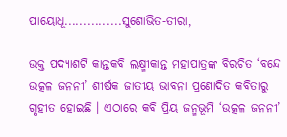ପାୟୋଧୂ...............ସୁଶୋଭିତ-ତୀରା,

ଉକ୍ତ ପଦ୍ୟାଶଟି କାନ୍ତକବି ଲକ୍ଷ୍ମୀକାନ୍ତ ମହାପାତ୍ରଙ୍କ ବିରଚିତ ‘ବନ୍ଦେ ଉତ୍କଳ ଜନନୀ’ ଶୀର୍ଷକ ଜାତୀୟ ଭାବନା ପ୍ରଣୋଦିତ କବିତାରୁ ଗୃହୀତ ହୋଇଛି । ଏଠାରେ କବି ପ୍ରିୟ ଜନ୍ମଭୂମି ‘ଉତ୍କଳ ଜନନୀ’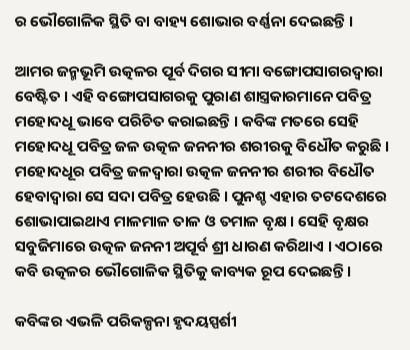ର ଭୌଗୋଳିକ ସ୍ଥିତି ବା ବାହ୍ୟ ଶୋଭାର ବର୍ଣ୍ଣନା ଦେଇଛନ୍ତି ।

ଆମର ଜନ୍ମଭୂମି ଉତ୍କଳର ପୂର୍ବ ଦିଗର ସୀମା ବଙ୍ଗୋପସାଗରଦ୍ଵାରା ବେଷ୍ଟିତ । ଏହି ବଙ୍ଗୋପସାଗରକୁ ପୁରାଣ ଶାସ୍ତ୍ରକାରମାନେ ପବିତ୍ର ମହୋଦଧୂ ଭାବେ ପରିଚିତ କରାଇଛନ୍ତି । କବିଙ୍କ ମତରେ ସେହି ମହୋଦଧୂ ପବିତ୍ର ଜଳ ଉତ୍କଳ ଜନନୀର ଶରୀରକୁ ବିଧୌତ କରୁଛି । ମହୋଦଧୂର ପବିତ୍ର ଜଳଦ୍ୱାରା ଉତ୍କଳ ଜନନୀର ଶରୀର ବିଧୌତ ହେବାଦ୍ୱାରା ସେ ସଦା ପବିତ୍ର ହେଉଛି । ପୁନଶ୍ଚ ଏହାର ତଟଦେଶରେ ଶୋଭାପାଇଥାଏ ମାଳମାଳ ତାଳ ଓ ତମାଳ ବୃକ୍ଷ । ସେହି ବୃକ୍ଷର ସବୁଜିମାରେ ଉତ୍କଳ ଜନନୀ ଅପୂର୍ବ ଶ୍ରୀ ଧାରଣ କରିଥାଏ । ଏଠାରେ କବି ଉତ୍କଳର ଭୌଗୋଳିକ ସ୍ଥିତିକୁ କାବ୍ୟକ ରୂପ ଦେଇଛନ୍ତି ।

କବିଙ୍କର ଏଭଳି ପରିକଳ୍ପନା ହୃଦୟସ୍ପର୍ଶୀ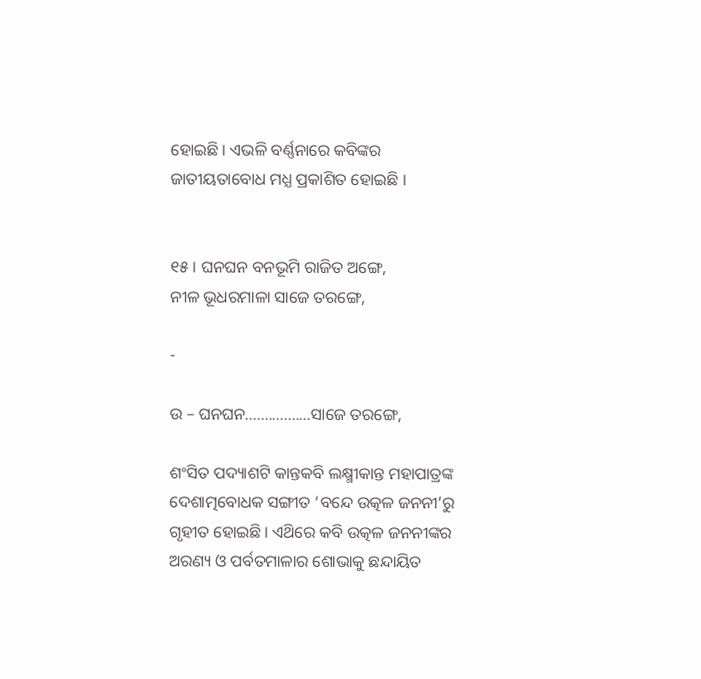ହୋଇଛି । ଏଭଳି ବର୍ଣ୍ଣନାରେ କବିଙ୍କର ଜାତୀୟତାବୋଧ ମଧ୍ଯ ପ୍ରକାଶିତ ହୋଇଛି ।


୧୫ । ଘନଘନ ବନଭୂମି ରାଜିତ ଅଙ୍ଗେ,
ନୀଳ ଭୂଧରମାଳା ସାଜେ ତରଙ୍ଗେ,

-

ଉ – ଘନଘନ.................ସାଜେ ତରଙ୍ଗେ,

ଶଂସିତ ପଦ୍ୟାଶଟି କାନ୍ତକବି ଲକ୍ଷ୍ମୀକାନ୍ତ ମହାପାତ୍ରଙ୍କ ଦେଶାତ୍ମବୋଧକ ସଙ୍ଗୀତ ‘ବନ୍ଦେ ଉତ୍କଳ ଜନନୀ’ରୁ ଗୃହୀତ ହୋଇଛି । ଏଥ‌ିରେ କବି ଉତ୍କଳ ଜନନୀଙ୍କର ଅରଣ୍ୟ ଓ ପର୍ବତମାଳାର ଶୋଭାକୁ ଛନ୍ଦାୟିତ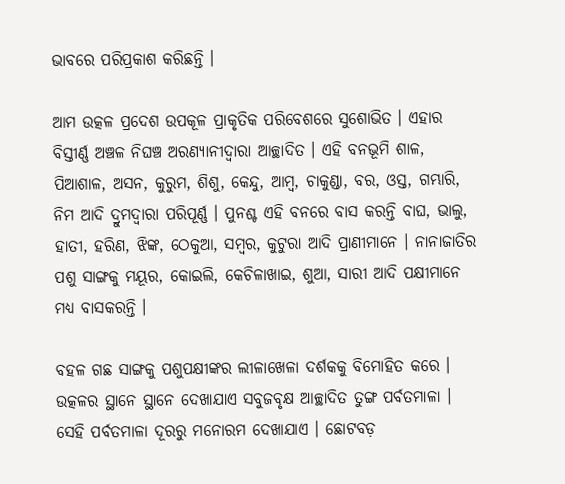ଭାବରେ ପରିପ୍ରକାଶ କରିଛନ୍ତି ।

ଆମ ଉତ୍କଳ ପ୍ରଦେଶ ଉପକୂଳ ପ୍ରାକୃତିକ ପରିବେଶରେ ସୁଶୋଭିତ । ଏହାର ବିସ୍ତୀର୍ଣ୍ଣ ଅଞ୍ଚଳ ନିଘଞ୍ଚ ଅରଣ୍ୟାନୀଦ୍ଵାରା ଆଚ୍ଛାଦିତ । ଏହି ବନଭୂମି ଶାଳ, ପିଆଶାଳ, ଅସନ, କୁରୁମ, ଶିଶୁ, କେନ୍ଦୁ, ଆମ୍ବ, ଚାକୁଣ୍ଡା, ବର, ଓସ୍ତ, ଗମ୍ଭାରି, ନିମ ଆଦି ଦ୍ରୁମଦ୍ୱାରା ପରିପୂର୍ଣ୍ଣ । ପୁନଶ୍ଚ ଏହି ବନରେ ବାସ କରନ୍ତି ବାଘ, ଭାଲୁ, ହାତୀ, ହରିଣ, ଝିଙ୍କ, ଠେକୁଆ, ସମ୍ବର, କୁଟୁରା ଆଦି ପ୍ରାଣୀମାନେ । ନାନାଜାତିର ପଶୁ ସାଙ୍ଗକୁ ମୟୂର, କୋଇଲି, କେଚିଳାଖାଇ, ଶୁଆ, ସାରୀ ଆଦି ପକ୍ଷୀମାନେ ମଧ୍ୟ ବାସକରନ୍ତି ।

ବହଳ ଗଛ ସାଙ୍ଗକୁ ପଶୁପକ୍ଷୀଙ୍କର ଲୀଳାଖେଳା ଦର୍ଶକକୁ ବିମୋହିତ କରେ । ଉତ୍କଳର ସ୍ଥାନେ ସ୍ଥାନେ ଦେଖାଯାଏ ସବୁଜବୃକ୍ଷ ଆଚ୍ଛାଦିତ ତୁଙ୍ଗ ପର୍ବତମାଳା । ସେହି ପର୍ବତମାଳା ଦୂରରୁ ମନୋରମ ଦେଖାଯାଏ । ଛୋଟବଡ଼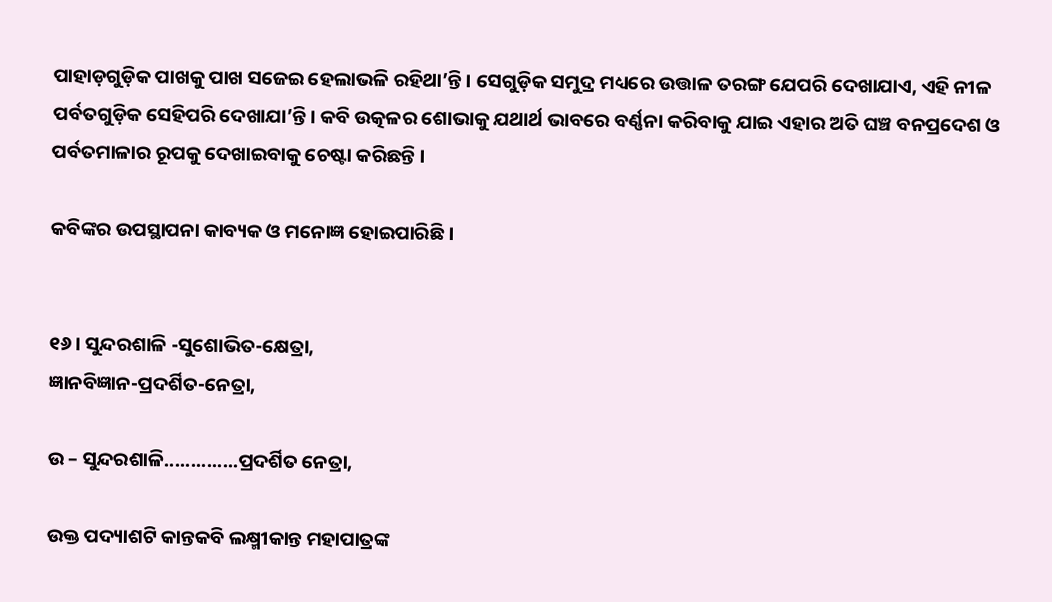ପାହାଡ଼ଗୁଡ଼ିକ ପାଖକୁ ପାଖ ସଜେଇ ହେଲାଭଳି ରହିଥା’ନ୍ତି । ସେଗୁଡ଼ିକ ସମୁଦ୍ର ମଧ୍ୟରେ ଉତ୍ତାଳ ତରଙ୍ଗ ଯେପରି ଦେଖାଯାଏ, ଏହି ନୀଳ ପର୍ବତଗୁଡ଼ିକ ସେହିପରି ଦେଖାଯା’ନ୍ତି । କବି ଉତ୍କଳର ଶୋଭାକୁ ଯଥାର୍ଥ ଭାବରେ ବର୍ଣ୍ଣନା କରିବାକୁ ଯାଇ ଏହାର ଅତି ଘଞ୍ଚ ବନପ୍ରଦେଶ ଓ ପର୍ବତମାଳାର ରୂପକୁ ଦେଖାଇବାକୁ ଚେଷ୍ଟା କରିଛନ୍ତି ।

କବିଙ୍କର ଉପସ୍ଥାପନା କାବ୍ୟକ ଓ ମନୋଜ୍ଞ ହୋଇପାରିଛି ।


୧୬ । ସୁନ୍ଦରଶାଳି -ସୁଶୋଭିତ-କ୍ଷେତ୍ରା,
ଜ୍ଞାନବିଜ୍ଞାନ-ପ୍ରଦର୍ଶିତ-ନେତ୍ରା,

ଉ – ସୁନ୍ଦରଶାଳି..............ପ୍ରଦର୍ଶିତ ନେତ୍ରା,

ଉକ୍ତ ପଦ୍ୟାଶଟି କାନ୍ତକବି ଲକ୍ଷ୍ମୀକାନ୍ତ ମହାପାତ୍ରଙ୍କ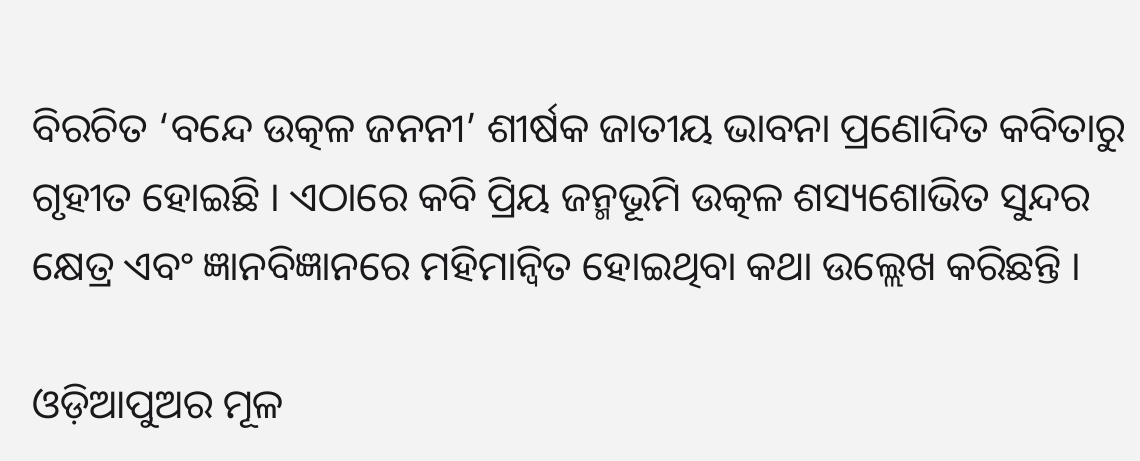ବିରଚିତ ‘ବନ୍ଦେ ଉତ୍କଳ ଜନନୀ’ ଶୀର୍ଷକ ଜାତୀୟ ଭାବନା ପ୍ରଣୋଦିତ କବିତାରୁ ଗୃହୀତ ହୋଇଛି । ଏଠାରେ କବି ପ୍ରିୟ ଜନ୍ମଭୂମି ଉତ୍କଳ ଶସ୍ୟଶୋଭିତ ସୁନ୍ଦର କ୍ଷେତ୍ର ଏବଂ ଜ୍ଞାନବିଜ୍ଞାନରେ ମହିମାନ୍ବିତ ହୋଇଥିବା କଥା ଉଲ୍ଲେଖ କରିଛନ୍ତି ।

ଓଡ଼ିଆପୁଅର ମୂଳ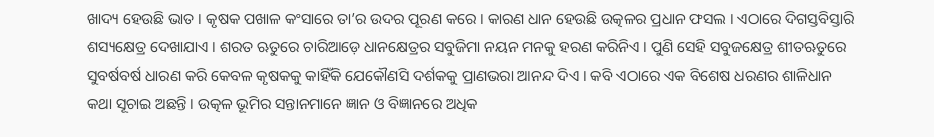ଖାଦ୍ୟ ହେଉଛି ଭାତ । କୃଷକ ପଖାଳ କଂସାରେ ତା’ର ଉଦର ପୂରଣ କରେ । କାରଣ ଧାନ ହେଉଛି ଉତ୍କଳର ପ୍ରଧାନ ଫସଲ । ଏଠାରେ ଦିଗସ୍ତବିସ୍ତାରି ଶସ୍ୟକ୍ଷେତ୍ର ଦେଖାଯାଏ । ଶରତ ଋତୁରେ ଚାରିଆଡ଼େ ଧାନକ୍ଷେତ୍ରର ସବୁଜିମା ନୟନ ମନକୁ ହରଣ କରିନିଏ । ପୁଣି ସେହି ସବୁଜକ୍ଷେତ୍ର ଶୀତଋତୁରେ ସୁବର୍ଷବର୍ଷ ଧାରଣ କରି କେବଳ କୃଷକକୁ କାହିଁକି ଯେକୌଣସି ଦର୍ଶକକୁ ପ୍ରାଣଭରା ଆନନ୍ଦ ଦିଏ । କବି ଏଠାରେ ଏକ ବିଶେଷ ଧରଣର ଶାଳିଧାନ କଥା ସୂଚାଇ ଅଛନ୍ତି । ଉତ୍କଳ ଭୂମିର ସନ୍ତାନମାନେ ଜ୍ଞାନ ଓ ବିଜ୍ଞାନରେ ଅଧିକ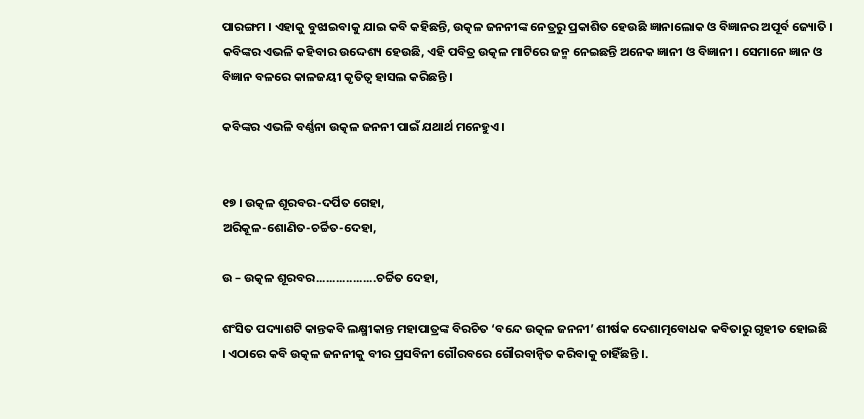ପାରଙ୍ଗମ । ଏହାକୁ ବୁଝାଇବାକୁ ଯାଇ କବି କହିଛନ୍ତି, ଉତ୍କଳ ଜନନୀଙ୍କ ନେତ୍ରରୁ ପ୍ରକାଶିତ ହେଉଛି ଜ୍ଞାନାଲୋକ ଓ ବିଜ୍ଞାନର ଅପୂର୍ବ ଜ୍ୟୋତି । କବିଙ୍କର ଏଭଳି କହିବାର ଉଦ୍ଦେଶ୍ୟ ହେଉଛି, ଏହି ପବିତ୍ର ଉତ୍କଳ ମାଟିରେ ଜନ୍ମ ନେଇଛନ୍ତି ଅନେକ ଜ୍ଞାନୀ ଓ ବିଜ୍ଞାନୀ । ସେମାନେ ଜ୍ଞାନ ଓ ବିଜ୍ଞାନ ବଳରେ କାଳଜୟୀ କୃତିତ୍ଵ ହାସଲ କରିଛନ୍ତି ।

କବିଙ୍କର ଏଭଳି ବର୍ଣ୍ଣନା ଉତ୍କଳ ଜନନୀ ପାଇଁ ଯଥାର୍ଥ ମନେହୁଏ ।


୧୭ । ଉତ୍କଳ ଶୂରବର-ଦର୍ପିତ ଗେହା,
ଅରିକୂଳ-ଶୋଣିତ-ଚର୍ଚ୍ଚିତ-ଦେହା,

ଉ – ଉତ୍କଳ ଶୂରବର..................ଚର୍ଚ୍ଚିତ ଦେହା,

ଶଂସିତ ପଦ୍ୟାଶଟି କାନ୍ତକବି ଲକ୍ଷ୍ମୀକାନ୍ତ ମହାପାତ୍ରଙ୍କ ବିରଚିତ ‘ବନ୍ଦେ ଉତ୍କଳ ଜନନୀ’ ଶୀର୍ଷକ ଦେଶାତ୍ମବୋଧକ କବିତାରୁ ଗୃହୀତ ହୋଇଛି । ଏଠାରେ କବି ଉତ୍କଳ ଜନନୀକୁ ବୀର ପ୍ରସବିନୀ ଗୌରବରେ ଗୌରବାନ୍ବିତ କରିବାକୁ ଚାହିଁଛନ୍ତି ।.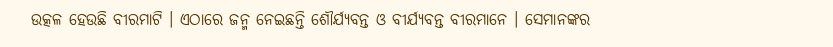ଉତ୍କଳ ହେଉଛି ବୀରମାଟି । ଏଠାରେ ଜନ୍ମ ନେଇଛନ୍ତି ଶୌର୍ଯ୍ୟବନ୍ତ ଓ ବୀର୍ଯ୍ୟବନ୍ତ ବୀରମାନେ । ସେମାନଙ୍କର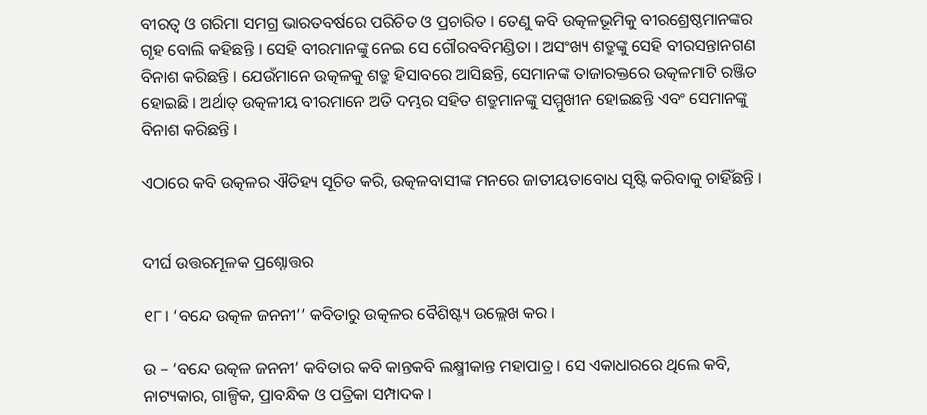ବୀରତ୍ଵ ଓ ଗରିମା ସମଗ୍ର ଭାରତବର୍ଷରେ ପରିଚିତ ଓ ପ୍ରଚାରିତ । ତେଣୁ କବି ଉତ୍କଳଭୂମିକୁ ବୀରଶ୍ରେଷ୍ଠମାନଙ୍କର ଗୃହ ବୋଲି କହିଛନ୍ତି । ସେହି ବୀରମାନଙ୍କୁ ନେଇ ସେ ଗୌରବବିମଣ୍ଡିତା । ଅସଂଖ୍ୟ ଶତ୍ରୁଙ୍କୁ ସେହି ବୀରସନ୍ତାନଗଣ ବିନାଶ କରିଛନ୍ତି । ଯେଉଁମାନେ ଉତ୍କଳକୁ ଶତ୍ରୁ ହିସାବରେ ଆସିଛନ୍ତି, ସେମାନଙ୍କ ତାଜାରକ୍ତରେ ଉତ୍କଳମାଟି ରଞ୍ଜିତ ହୋଇଛି । ଅର୍ଥାତ୍ ଉତ୍କଳୀୟ ବୀରମାନେ ଅତି ଦମ୍ଭର ସହିତ ଶତ୍ରୁମାନଙ୍କୁ ସମ୍ମୁଖୀନ ହୋଇଛନ୍ତି ଏବଂ ସେମାନଙ୍କୁ ବିନାଶ କରିଛନ୍ତି ।

ଏଠାରେ କବି ଉତ୍କଳର ଐତିହ୍ୟ ସୂଚିତ କରି, ଉତ୍କଳବାସୀଙ୍କ ମନରେ ଜାତୀୟତାବୋଧ ସୃଷ୍ଟି କରିବାକୁ ଚାହିଁଛନ୍ତି ।


ଦୀର୍ଘ ଉତ୍ତରମୂଳକ ପ୍ରଶ୍ନୋତ୍ତର

୧୮। ‘ବନ୍ଦେ ଉତ୍କଳ ଜନନୀ’’ କବିତାରୁ ଉତ୍କଳର ବୈଶିଷ୍ଟ୍ୟ ଉଲ୍ଲେଖ କର ।

ଉ – ‘ବନ୍ଦେ ଉତ୍କଳ ଜନନୀ’ କବିତାର କବି କାନ୍ତକବି ଲକ୍ଷ୍ମୀକାନ୍ତ ମହାପାତ୍ର । ସେ ଏକାଧାରରେ ଥିଲେ କବି, ନାଟ୍ୟକାର, ଗାଳ୍ପିକ, ପ୍ରାବନ୍ଧିକ ଓ ପତ୍ରିକା ସମ୍ପାଦକ ।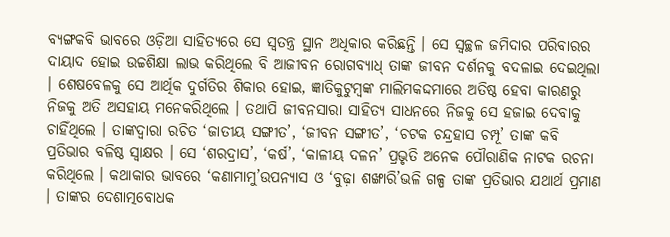ବ୍ୟଙ୍ଗକବି ଭାବରେ ଓଡ଼ିଆ ସାହିତ୍ୟରେ ସେ ସ୍ଵତନ୍ତ୍ର ସ୍ଥାନ ଅଧିକାର କରିଛନ୍ତି । ସେ ସ୍ଵଚ୍ଛଳ ଜମିଦାର ପରିବାରର ଦାୟାଦ ହୋଇ ଉଚ୍ଚଶିକ୍ଷା ଲାଭ କରିଥିଲେ ବି ଆଜୀବନ ରୋଗବ୍ୟାଧ୍ ତାଙ୍କ ଜୀବନ ଦର୍ଶନକୁ ବଦଳାଇ ଦେଇଥିଲା । ଶେଷବେଳକୁ ସେ ଆର୍ଥିକ ଦୁର୍ଗତିର ଶିକାର ହୋଇ, ଜ୍ଞାତିକୁଟୁମ୍ବଙ୍କ ମାଲିମକଦ୍ଦମାରେ ଅତିଷ୍ଠ ହେବା କାରଣରୁ ନିଜକୁ ଅତି ଅସହାୟ ମନେକରିଥିଲେ । ତଥାପି ଜୀବନସାରା ସାହିତ୍ୟ ସାଧନରେ ନିଜକୁ ସେ ହଜାଇ ଦେବାକୁ ଚାହିଁଥିଲେ । ତାଙ୍କଦ୍ବାରା ରଚିତ ‘ଜାତୀୟ ସଙ୍ଗୀତ’, ‘ଜୀବନ ସଙ୍ଗୀତ’, ‘ଚଟକ ଚନ୍ଦ୍ରହାସ ଚମ୍ପୂ’ ତାଙ୍କ କବି ପ୍ରତିଭାର ବଳିଷ୍ଠ ସ୍ଵାକ୍ଷର । ସେ ‘ଶରଦ୍ରାସ’, ‘କର୍ଷ’, ‘କାଳୀୟ ଦଳନ’ ପ୍ରଭୃତି ଅନେକ ପୌରାଣିକ ନାଟକ ରଚନା କରିଥିଲେ । କଥାକାର ଭାବରେ ‘କଣାମାମୁ’ଉପନ୍ୟାସ ଓ ‘ବୁଢ଼ା ଶଙ୍ଖାରି’ଭଳି ଗଳ୍ପ ତାଙ୍କ ପ୍ରତିଭାର ଯଥାର୍ଥ ପ୍ରମାଣ । ତାଙ୍କର ଦେଶାତ୍ମବୋଧକ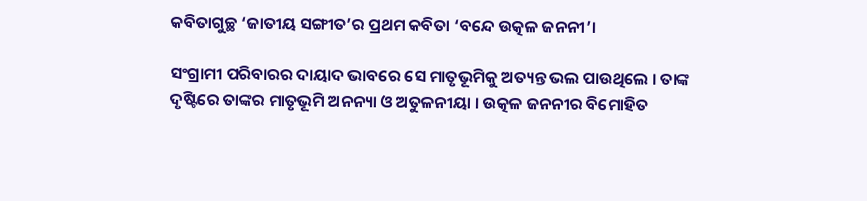କବିତାଗୁଚ୍ଛ ‘ଜାତୀୟ ସଙ୍ଗୀତ’ର ପ୍ରଥମ କବିତା ‘ବନ୍ଦେ ଉତ୍କଳ ଜନନୀ’।

ସଂଗ୍ରାମୀ ପରିବାରର ଦାୟାଦ ଭାବରେ ସେ ମାତୃଭୂମିକୁ ଅତ୍ୟନ୍ତ ଭଲ ପାଉଥିଲେ । ତାଙ୍କ ଦୃଷ୍ଟିରେ ତାଙ୍କର ମାତୃଭୂମି ଅନନ୍ୟା ଓ ଅତୁଳନୀୟା । ଉତ୍କଳ ଜନନୀର ବିମୋହିତ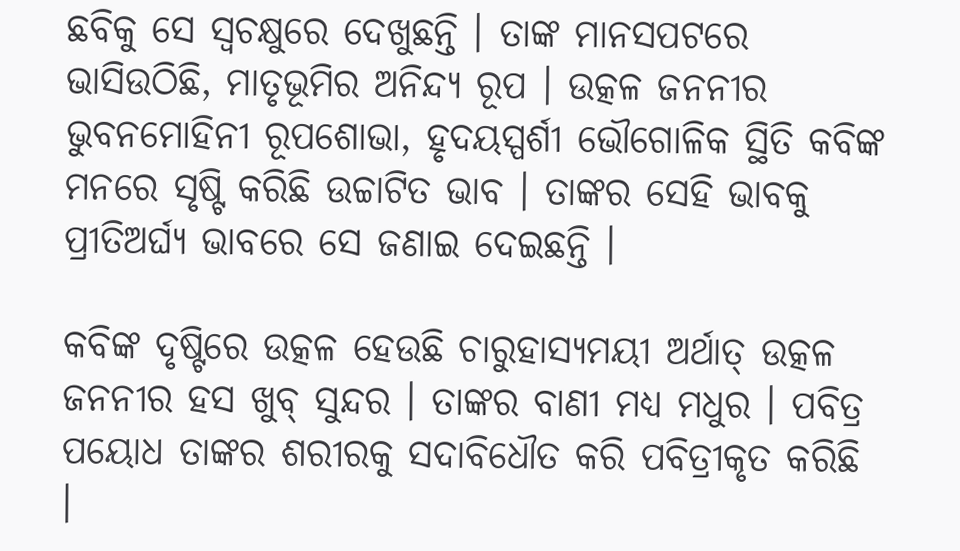ଛବିକୁ ସେ ସ୍ୱଚକ୍ଷୁରେ ଦେଖୁଛନ୍ତି । ତାଙ୍କ ମାନସପଟରେ ଭାସିଉଠିଛି, ମାତୃଭୂମିର ଅନିନ୍ଦ୍ୟ ରୂପ । ଉତ୍କଳ ଜନନୀର ଭୁବନମୋହିନୀ ରୂପଶୋଭା, ହୃଦୟସ୍ପର୍ଶୀ ଭୌଗୋଳିକ ସ୍ଥିତି କବିଙ୍କ ମନରେ ସୃଷ୍ଟି କରିଛି ଉଚ୍ଚାଟିତ ଭାବ । ତାଙ୍କର ସେହି ଭାବକୁ ପ୍ରୀତିଅର୍ଘ୍ୟ ଭାବରେ ସେ ଜଣାଇ ଦେଇଛନ୍ତି ।

କବିଙ୍କ ଦୃଷ୍ଟିରେ ଉତ୍କଳ ହେଉଛି ଚାରୁହାସ୍ୟମୟୀ ଅର୍ଥାତ୍ ଉତ୍କଳ ଜନନୀର ହସ ଖୁବ୍ ସୁନ୍ଦର । ତାଙ୍କର ବାଣୀ ମଧ୍ଯ ମଧୁର । ପବିତ୍ର ପୟୋଧ ତାଙ୍କର ଶରୀରକୁ ସଦାବିଧୌତ କରି ପବିତ୍ରୀକୃତ କରିଛି ।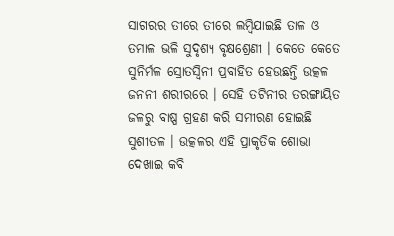ସାଗରର ତୀରେ ତୀରେ ଲମ୍ବିଯାଇଛି ତାଳ ଓ ତମାଳ ଭଳି ସୁଦୃଶ୍ୟ ବୃକ୍ଷଶ୍ରେଣୀ । କେତେ କେତେ ସୁନିର୍ମଳ ସ୍ରୋତସ୍ବିନୀ ପ୍ରବାହିତ ହେଉଛନ୍ତି ଉତ୍କଳ ଜନନୀ ଶରୀରରେ । ସେହି ତଟିନୀର ତରଙ୍ଗାୟିତ ଜଳରୁ ବାଷ୍ପ ଗ୍ରହଣ କରି ସମୀରଣ ହୋଇଛି ସୁଶୀତଳ । ଉତ୍କଳର ଏହି ପ୍ରାକୃତିକ ଶୋଭା ଦେଖାଇ କବି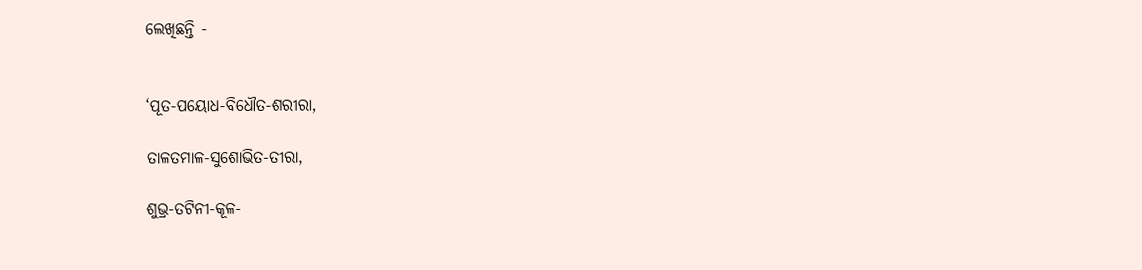ଲେଖିଛନ୍ତି -


‘ପୂତ-ପୟୋଧ-ବିଧୌତ-ଶରୀରା,

ତାଳତମାଳ-ସୁଶୋଭିତ-ତୀରା,

ଶୁଭ୍ର-ତଟିନୀ-କୂଳ-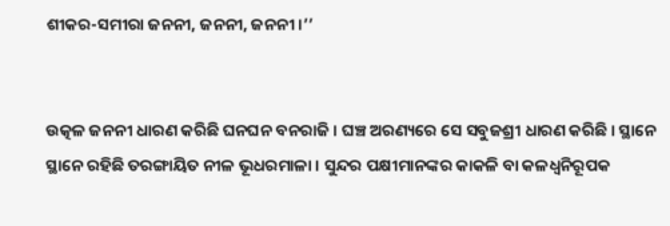ଶୀକର-ସମୀରା ଜନନୀ, ଜନନୀ, ଜନନୀ ।’’


ଉତ୍କଳ ଜନନୀ ଧାରଣ କରିଛି ଘନଘନ ବନରାଜି । ଘଞ୍ଚ ଅରଣ୍ୟରେ ସେ ସବୁଜଶ୍ରୀ ଧାରଣ କରିଛି । ସ୍ଥାନେ ସ୍ଥାନେ ରହିଛି ତରଙ୍ଗାୟିତ ନୀଳ ଭୂଧରମାଳା । ସୁନ୍ଦର ପକ୍ଷୀମାନଙ୍କର କାକଳି ବା କଳଧ୍ଵନିରୂପକ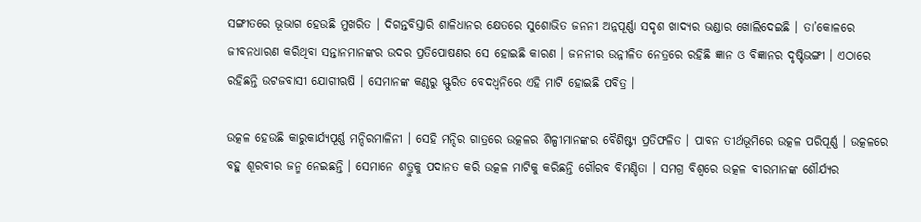ସଙ୍ଗୀତରେ ଭୂଭାଗ ହେଉଛି ମୁଖରିତ । ଦିଗନ୍ତବିସ୍ତାରି ଶାଳିଧାନର କ୍ଷେତରେ ସୁଶୋଭିତ ଜନନୀ ଅନ୍ନପୂର୍ଣ୍ଣା ସଦୃଶ ଖାଦ୍ୟର ଭଣ୍ଡାର ଖୋଲିଦେଇଛି । ତା’କୋଳରେ ଜୀବନଧାରଣ କରିଥିବା ସନ୍ତାନମାନଙ୍କର ଉଦର ପ୍ରତିପୋଷଣର ସେ ହୋଇଛି କାରଣ । ଜନନୀର ଉନ୍ନୀଳିତ ନେତ୍ରରେ ରହିଛି ଜ୍ଞାନ ଓ ବିଜ୍ଞାନର ଦୃଷ୍ଟିଭଙ୍ଗୀ । ଏଠାରେ ରହିଛନ୍ତି ଉଟଜବାସୀ ଯୋଗୀଋଷି । ସେମାନଙ୍କ କଣ୍ଠରୁ ସ୍ଫୁରିତ ବେଦଧ୍ଵନିରେ ଏହି ମାଟି ହୋଇଛି ପବିତ୍ର ।

ଉତ୍କଳ ହେଉଛି କାରୁକାର୍ଯ୍ୟପୂର୍ଣ୍ଣ ମନ୍ଦିରମାଳିନୀ । ସେହି ମନ୍ଦିର ଗାତ୍ରରେ ଉତ୍କଳର ଶିଳ୍ପୀମାନଙ୍କର ବୈଶିଷ୍ଟ୍ୟ ପ୍ରତିଫଳିତ । ପାବନ ତୀର୍ଥଭୂମିରେ ଉତ୍କଳ ପରିପୂର୍ଣ୍ଣ । ଉତ୍କଳରେ ବହୁ ଶୂରବୀର ଜନ୍ମ ନେଇଛନ୍ତି । ସେମାନେ ଶତ୍ରୁକୁ ପଦାନତ କରି ଉତ୍କଳ ମାଟିକୁ କରିଛନ୍ତି ଗୌରବ ବିମଣ୍ଡିତା । ସମଗ୍ର ବିଶ୍ଵରେ ଉତ୍କଳ ବୀରମାନଙ୍କ ଶୌର୍ଯ୍ୟର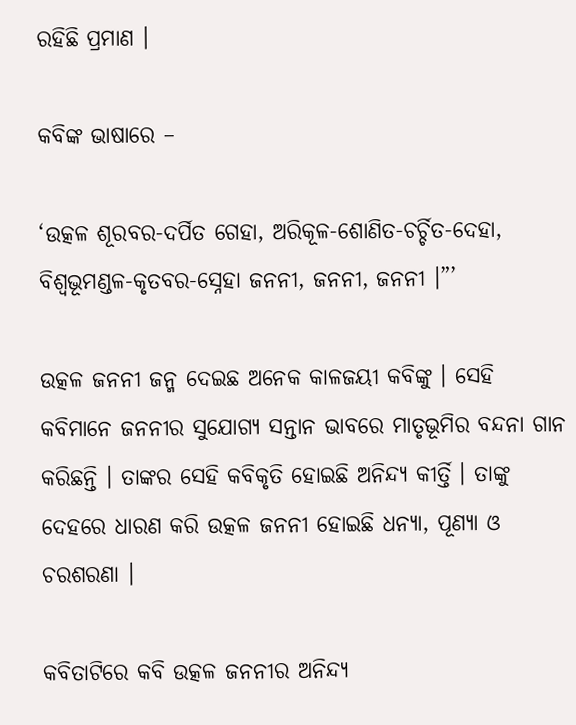ରହିଛି ପ୍ରମାଣ ।

କବିଙ୍କ ଭାଷାରେ –

‘ଉତ୍କଳ ଶୂରବର-ଦର୍ପିତ ଗେହା, ଅରିକୂଳ-ଶୋଣିତ-ଚର୍ଚ୍ଚିତ-ଦେହା, ବିଶ୍ବଭୂମଣ୍ଡଳ-କୃତବର-ସ୍ନେହା ଜନନୀ, ଜନନୀ, ଜନନୀ ।”’

ଉତ୍କଳ ଜନନୀ ଜନ୍ମ ଦେଇଛ ଅନେକ କାଳଜୟୀ କବିଙ୍କୁ । ସେହି କବିମାନେ ଜନନୀର ସୁଯୋଗ୍ୟ ସନ୍ତାନ ଭାବରେ ମାତୃଭୂମିର ବନ୍ଦନା ଗାନ କରିଛନ୍ତି । ତାଙ୍କର ସେହି କବିକୃତି ହୋଇଛି ଅନିନ୍ଦ୍ୟ କୀର୍ତ୍ତି । ତାଙ୍କୁ ଦେହରେ ଧାରଣ କରି ଉତ୍କଳ ଜନନୀ ହୋଇଛି ଧନ୍ୟା, ପୂଣ୍ୟା ଓ ଚରଶରଣା ।

କବିତାଟିରେ କବି ଉତ୍କଳ ଜନନୀର ଅନିନ୍ଦ୍ୟ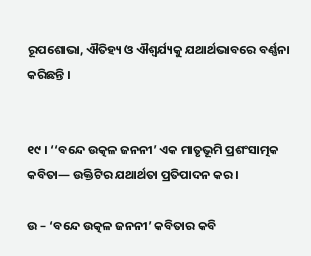ରୂପଶୋଭା, ଐତିହ୍ୟ ଓ ଐଶ୍ବର୍ଯ୍ୟକୁ ଯଥାର୍ଥଭାବରେ ବର୍ଣ୍ଣନା କରିଛନ୍ତି ।


୧୯ । ‘‘ବନ୍ଦେ ଉତ୍କଳ ଜନନୀ’ ଏକ ମାତୃଭୂମି ପ୍ରଶଂସାତ୍ମକ କବିତା— ଉକ୍ତିଟିର ଯଥାର୍ଥତା ପ୍ରତିପାଦନ କର ।

ଉ – ‘ବନ୍ଦେ ଉତ୍କଳ ଜନନୀ’ କବିତାର କବି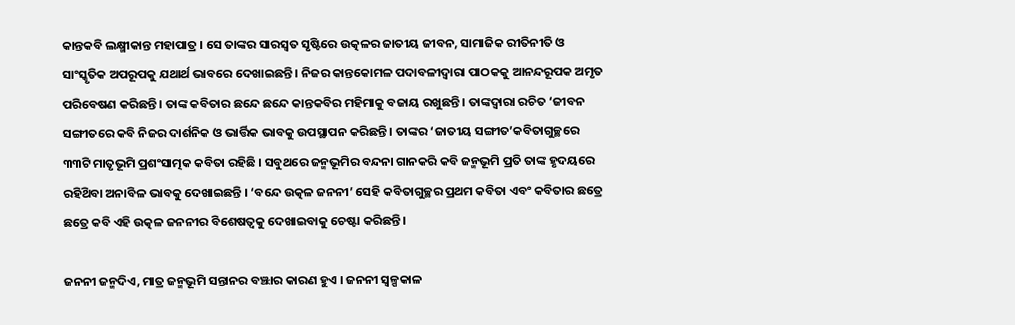କାନ୍ତକବି ଲକ୍ଷ୍ମୀକାନ୍ତ ମହାପାତ୍ର । ସେ ତାଙ୍କର ସାରସ୍ବତ ସୃଷ୍ଟିରେ ଉତ୍କଳର ଜାତୀୟ ଜୀବନ, ସାମାଜିକ ରୀତିନୀତି ଓ ସାଂସ୍କୃତିକ ଅପରୂପକୁ ଯଥାର୍ଥ ଭାବରେ ଦେଖାଇଛନ୍ତି । ନିଜର କାନ୍ତକୋମଳ ପଦାବଳୀଦ୍ଵାରା ପାଠକକୁ ଆନନ୍ଦରୂପକ ଅମୃତ ପରିବେଷଣ କରିଛନ୍ତି । ତାଙ୍କ କବିତାର ଛନ୍ଦେ ଛନ୍ଦେ କାନ୍ତକବିର ମହିମାକୁ ବଜାୟ ରଖୁଛନ୍ତି । ତାଙ୍କଦ୍ୱାରା ରଚିତ ‘ଜୀବନ ସଙ୍ଗୀତରେ କବି ନିଜର ଦାର୍ଶନିକ ଓ ଭାର୍ତ୍ତିକ ଭାବକୁ ଉପସ୍ଥାପନ କରିଛନ୍ତି । ତାଙ୍କର ‘ଜାତୀୟ ସଙ୍ଗୀତ’କବିତାଗୁଚ୍ଛରେ ୩୩ଟି ମାତୃଭୂମି ପ୍ରଶଂସାତ୍ମକ କବିତା ରହିଛି । ସବୁଥରେ ଜନ୍ମଭୂମିର ବନ୍ଦନା ଗାନକରି କବି ଜନ୍ମଭୂମି ପ୍ରତି ତାଙ୍କ ହୃଦୟରେ ରହିଥ‌ିବା ଅନାବିଳ ଭାବକୁ ଦେଖାଇଛନ୍ତି । ‘ବନ୍ଦେ ଉତ୍କଳ ଜନନୀ’ ସେହି କବିତାଗୁଚ୍ଛର ପ୍ରଥମ କବିତା ଏବଂ କବିତାର ଛତ୍ରେ ଛତ୍ରେ କବି ଏହି ଉତ୍କଳ ଜନନୀର ବିଶେଷତ୍ଵକୁ ଦେଖାଇବାକୁ ଚେଷ୍ଟା କରିଛନ୍ତି ।

ଜନନୀ ଜନ୍ମଦିଏ, ମାତ୍ର ଜନ୍ମଭୂମି ସନ୍ତାନର ବଞ୍ଝାର କାରଣ ହୁଏ । ଜନନୀ ସ୍ଵଳ୍ପକାଳ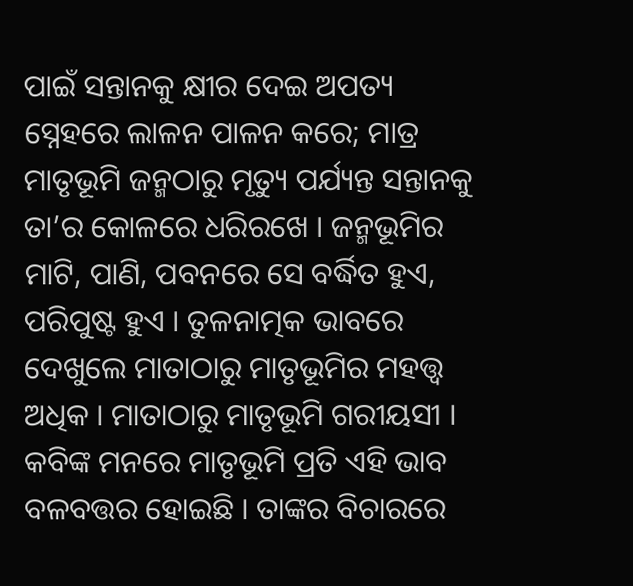ପାଇଁ ସନ୍ତାନକୁ କ୍ଷୀର ଦେଇ ଅପତ୍ୟ ସ୍ନେହରେ ଲାଳନ ପାଳନ କରେ; ମାତ୍ର ମାତୃଭୂମି ଜନ୍ମଠାରୁ ମୃତ୍ୟୁ ପର୍ଯ୍ୟନ୍ତ ସନ୍ତାନକୁ ତା’ର କୋଳରେ ଧରିରଖେ । ଜନ୍ମଭୂମିର ମାଟି, ପାଣି, ପବନରେ ସେ ବର୍ଦ୍ଧିତ ହୁଏ, ପରିପୁଷ୍ଟ ହୁଏ । ତୁଳନାତ୍ମକ ଭାବରେ ଦେଖୁଲେ ମାତାଠାରୁ ମାତୃଭୂମିର ମହତ୍ତ୍ଵ ଅଧିକ । ମାତାଠାରୁ ମାତୃଭୂମି ଗରୀୟସୀ । କବିଙ୍କ ମନରେ ମାତୃଭୂମି ପ୍ରତି ଏହି ଭାବ ବଳବତ୍ତର ହୋଇଛି । ତାଙ୍କର ବିଚାରରେ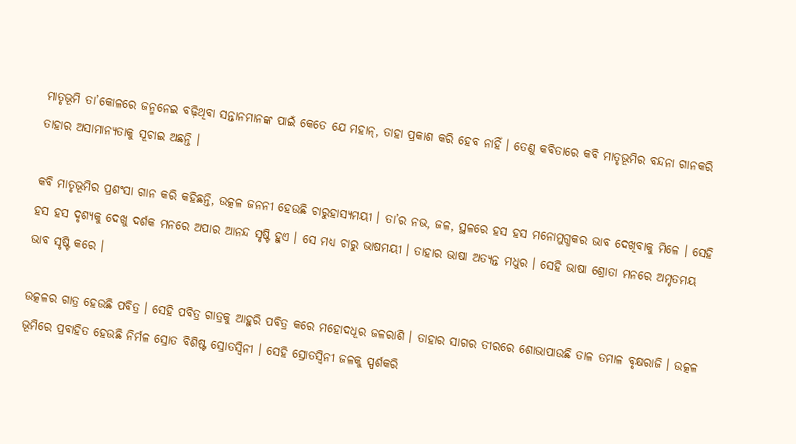ମାତୃଭୂମି ତା’କୋଳରେ ଜନ୍ମନେଇ ବଢ଼ିଥିବା ସନ୍ତାନମାନଙ୍କ ପାଇଁ କେତେ ଯେ ମହାନ୍, ତାହା ପ୍ରକାଶ କରି ହେବ ନାହିଁ । ତେଣୁ କବିତାରେ କବି ମାତୃଭୂମିର ବନ୍ଦନା ଗାନକରି ତାହାର ଅସାମାନ୍ୟତାକୁ ସୂଚାଇ ଅଛନ୍ତି ।

କବି ମାତୃଭୂମିର ପ୍ରଶଂସା ଗାନ କରି କହିଛନ୍ତି, ଉତ୍କଳ ଜନନୀ ହେଉଛି ଚାରୁହାସ୍ୟମୟୀ । ତା’ର ନଭ, ଜଳ, ସ୍ଥଳରେ ହସ ହସ ମନୋମୁଗ୍ଧକର ଭାବ ଦେଖିବାକୁ ମିଳେ । ସେହି ହସ ହସ ଦୃଶ୍ୟକୁ ଦେଖୁ ଦର୍ଶକ ମନରେ ଅପାର ଆନନ୍ଦ ସୃଷ୍ଟି ହୁଏ । ସେ ମଧ୍ଯ ଚାରୁ ଭାଷମୟୀ । ତାହାର ଭାଷା ଅତ୍ୟନ୍ତ ମଧୁର । ସେହି ଭାଷା ଶ୍ରୋତା ମନରେ ଅମୃତମୟ ଭାବ ସୃଷ୍ଟି କରେ ।

ଉତ୍କଳର ଗାତ୍ର ହେଉଛି ପବିତ୍ର । ସେହି ପବିତ୍ର ଗାତ୍ରକୁ ଆହୁରି ପବିତ୍ର କରେ ମହୋଦଧୂର ଜଳରାଶି । ତାହାର ସାଗର ତୀରରେ ଶୋଭାପାଉଛି ତାଳ ତମାଳ ବୃକ୍ଷରାଜି । ଉତ୍କଳ ଭୂମିରେ ପ୍ରବାହିତ ହେଉଛି ନିର୍ମଳ ସ୍ରୋତ ବିଶିଷ୍ଟ ସ୍ରୋତସ୍ଵିନୀ । ସେହି ସ୍ରୋତସ୍ଵିନୀ ଜଳକୁ ସ୍ପର୍ଶକରି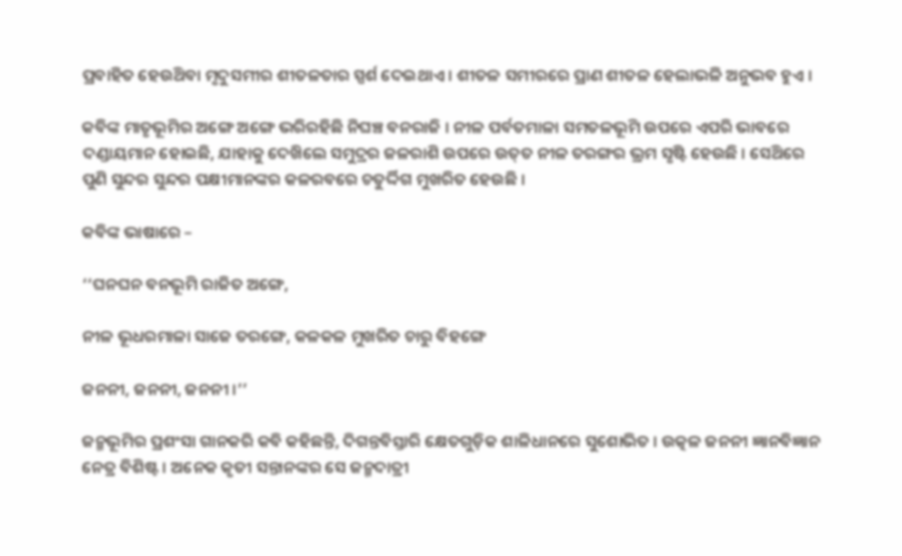ପ୍ରବାହିତ ହେଉଥ‌ିବା ମୃଦୁସମୀର ଶୀତଳତାର ସ୍ପର୍ଶ ଦେଇଥାଏ । ଶୀତଳ ସମୀରରେ ପ୍ରାଣ ଶୀତଳ ହେଲାଭଳି ଅନୁଭବ ହୁଏ ।

କବିଙ୍କ ମାତୃଭୂମିର ଅଙ୍ଗେ ଅଙ୍ଗେ ଭରିରହିଛି ନିଘଞ୍ଚ ବନରାଜି । ନୀଳ ପର୍ବତମାଳା ସମତଳଭୂମି ଉପରେ ଏପରି ଭାବରେ ଦଣ୍ଡାୟମାନ ହୋଇଛି, ଯାହାକୁ ଦେଖ‌ିଲେ ସମୁଦ୍ରର ଜଳରାଶି ଉପରେ ଉତ୍‌ତ ନୀଳ ତରଙ୍ଗର ଭ୍ରମ ସୃଷ୍ଟି ହେଉଛି । ସେଥ‌ିରେ ପୁଣି ସୁନ୍ଦର ସୁନ୍ଦର ପକ୍ଷୀମାନଙ୍କର କଳରବରେ ଚତୁର୍ଦ୍ଦିଗ ମୁଖରିତ ହେଉଛି ।

କବିଙ୍କ ଭାଷାରେ –

‘‘ଘନଘନ ବନଭୂମି ରାଜିତ ଅଙ୍ଗେ,

ନୀଳ ଭୂଧରମାଳା ସାଜେ ତରଙ୍ଗେ, କଳକଳ ମୁଖରିତ ଚାରୁ ବିହଙ୍ଗେ

ଜନନୀ, ଜନନୀ, ଜନନୀ ।’’

ଜନ୍ମଭୂମିର ପ୍ରଶଂସା ଗାନକରି କବି କହିଛନ୍ତି, ଦିଗନ୍ତବିସ୍ତାରି କ୍ଷେତଗୁଡ଼ିକ ଶାଳିଧାନରେ ସୁଶୋଭିତ । ଉତ୍କଳ ଜନନୀ ଜ୍ଞାନବିଜ୍ଞାନ ନେତ୍ର ବିଶିଷ୍ଟ । ଅନେକ କୃତୀ ସନ୍ତାନଙ୍କର ସେ ଜନ୍ମଦାତ୍ରୀ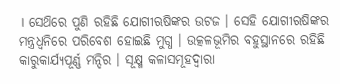। ସେଥ‌ିରେ ପୁଣି ରହିଛି ଯୋଗୀଋଷିଙ୍କର ଉଟଜ । ସେହି ଯୋଗୀଋଷିଙ୍କର ମନ୍ତ୍ରଧ୍ଵନିରେ ପରିବେଶ ହୋଇଛି ମୁଗ୍ଧ । ଉତ୍କଳଭୂମିର ବହୁସ୍ଥାନରେ ରହିଛି କାରୁକାର୍ଯ୍ୟପୂର୍ଣ୍ଣ ମନ୍ଦିର । ସୂକ୍ଷ୍ମ କଳାସମୂହଦ୍ଵାରା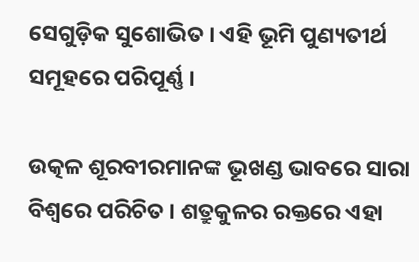ସେଗୁଡ଼ିକ ସୁଶୋଭିତ । ଏହି ଭୂମି ପୁଣ୍ୟତୀର୍ଥ ସମୂହରେ ପରିପୂର୍ଣ୍ଣ ।

ଉତ୍କଳ ଶୂରବୀରମାନଙ୍କ ଭୂଖଣ୍ଡ ଭାବରେ ସାରା ବିଶ୍ବରେ ପରିଚିତ । ଶତ୍ରୁକୁଳର ରକ୍ତରେ ଏହା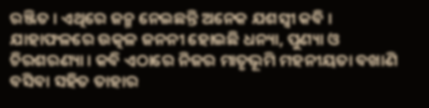ରଞ୍ଜିତ । ଏଥିରେ ଜନ୍ମ ନେଇଛନ୍ତି ଅନେକ ଯଶସ୍ବୀ କବି । ଯାହାଫଳରେ ଉତ୍କଳ ଜନନୀ ହୋଇଛି ଧନ୍ୟା, ପୁଣ୍ୟା ଓ ଚିରଶରଣ୍ୟା । କବି ଏଠାରେ ନିଜର ମାତୃଭୂମି ମହନୀୟତା ବଖାଣି ବସିବା ସହିତ ତାହାର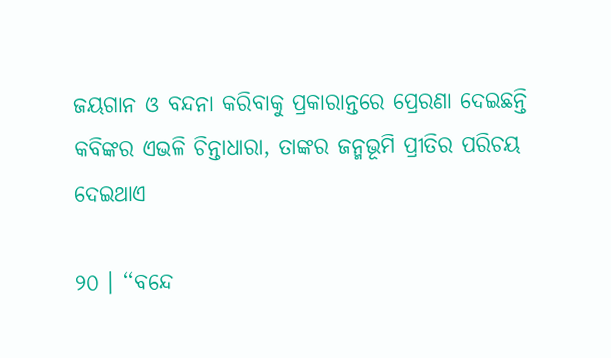ଜୟଗାନ ଓ ବନ୍ଦନା କରିବାକୁ ପ୍ରକାରାନ୍ତରେ ପ୍ରେରଣା ଦେଇଛନ୍ତି କବିଙ୍କର ଏଭଳି ଚିନ୍ତାଧାରା, ତାଙ୍କର ଜନ୍ମଭୂମି ପ୍ରୀତିର ପରିଚୟ ଦେଇଥାଏ

୨୦ । ‘‘ବନ୍ଦେ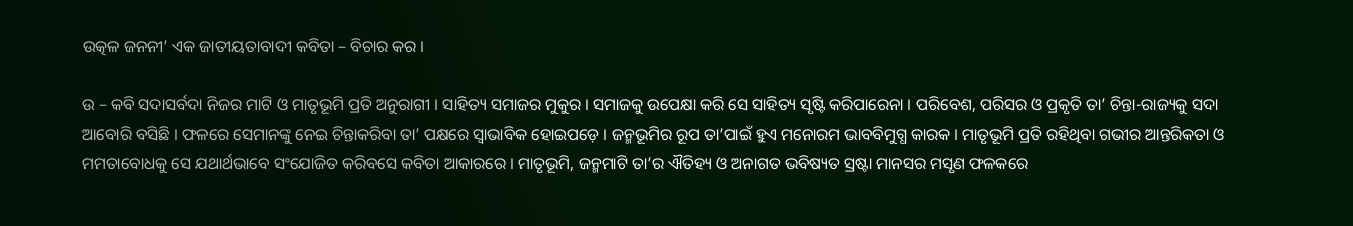ଉତ୍କଳ ଜନନୀ’ ଏକ ଜାତୀୟତାବାଦୀ କବିତା – ବିଚାର କର ।

ଉ – କବି ସଦାସର୍ବଦା ନିଜର ମାଟି ଓ ମାତୃଭୂମି ପ୍ରତି ଅନୁରାଗୀ । ସାହିତ୍ୟ ସମାଜର ମୁକୁର । ସମାଜକୁ ଉପେକ୍ଷା କରି ସେ ସାହିତ୍ୟ ସୃଷ୍ଟି କରିପାରେନା । ପରିବେଶ, ପରିସର ଓ ପ୍ରକୃତି ତା’ ଚିନ୍ତା-ରାଜ୍ୟକୁ ସଦା ଆବୋରି ବସିଛି । ଫଳରେ ସେମାନଙ୍କୁ ନେଇ ଚିନ୍ତାକରିବା ତା’ ପକ୍ଷରେ ସ୍ଵାଭାବିକ ହୋଇପଡ଼େ । ଜନ୍ମଭୂମିର ରୂପ ତା’ପାଇଁ ହୁଏ ମନୋରମ ଭାବବିମୁଗ୍ଧ କାରକ । ମାତୃଭୂମି ପ୍ରତି ରହିଥିବା ଗଭୀର ଆନ୍ତରିକତା ଓ ମମତାବୋଧକୁ ସେ ଯଥାର୍ଥଭାବେ ସଂଯୋଜିତ କରିବସେ କବିତା ଆକାରରେ । ମାତୃଭୂମି, ଜନ୍ମମାଟି ତା’ର ଐତିହ୍ୟ ଓ ଅନାଗତ ଭବିଷ୍ୟତ ସ୍ରଷ୍ଟା ମାନସର ମସୃଣ ଫଳକରେ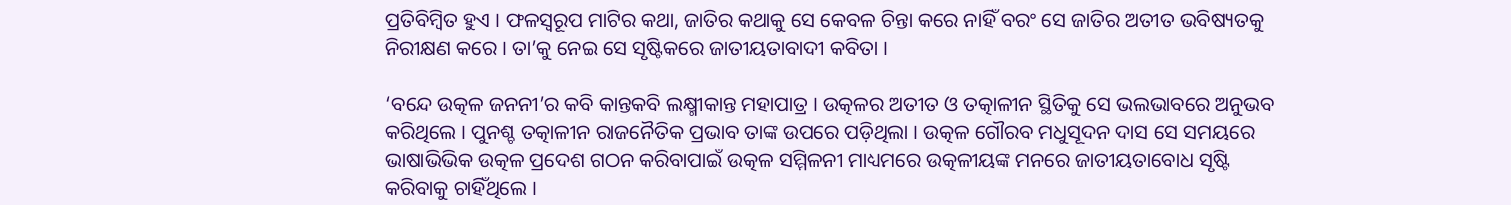ପ୍ରତିବିମ୍ବିତ ହୁଏ । ଫଳସ୍ଵରୂପ ମାଟିର କଥା, ଜାତିର କଥାକୁ ସେ କେବଳ ଚିନ୍ତା କରେ ନାହିଁ ବରଂ ସେ ଜାତିର ଅତୀତ ଭବିଷ୍ୟତକୁ ନିରୀକ୍ଷଣ କରେ । ତା’କୁ ନେଇ ସେ ସୃଷ୍ଟିକରେ ଜାତୀୟତାବାଦୀ କବିତା ।

‘ବନ୍ଦେ ଉତ୍କଳ ଜନନୀ’ର କବି କାନ୍ତକବି ଲକ୍ଷ୍ମୀକାନ୍ତ ମହାପାତ୍ର । ଉତ୍କଳର ଅତୀତ ଓ ତତ୍କାଳୀନ ସ୍ଥିତିକୁ ସେ ଭଲଭାବରେ ଅନୁଭବ କରିଥିଲେ । ପୁନଶ୍ଚ ତତ୍କାଳୀନ ରାଜନୈତିକ ପ୍ରଭାବ ତାଙ୍କ ଉପରେ ପଡ଼ିଥିଲା । ଉତ୍କଳ ଗୌରବ ମଧୁସୂଦନ ଦାସ ସେ ସମୟରେ ଭାଷାଭିଭିକ ଉତ୍କଳ ପ୍ରଦେଶ ଗଠନ କରିବାପାଇଁ ଉତ୍କଳ ସମ୍ମିଳନୀ ମାଧ୍ୟମରେ ଉତ୍କଳୀୟଙ୍କ ମନରେ ଜାତୀୟତାବୋଧ ସୃଷ୍ଟି କରିବାକୁ ଚାହିଁଥିଲେ ।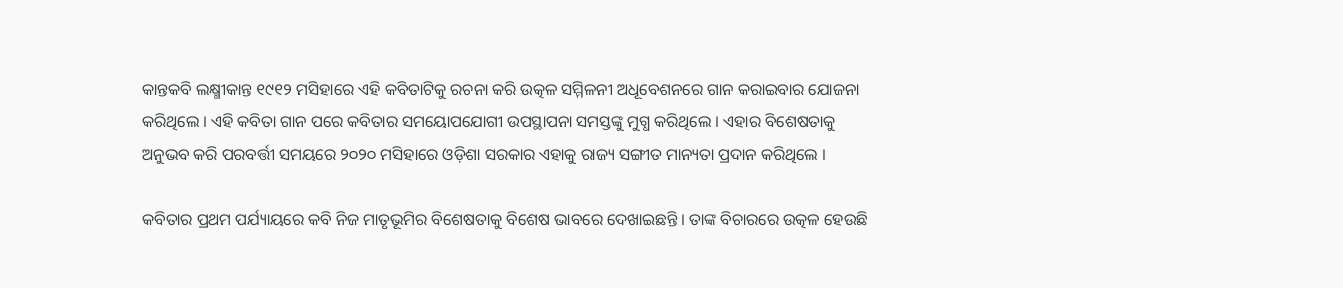କାନ୍ତକବି ଲକ୍ଷ୍ମୀକାନ୍ତ ୧୯୧୨ ମସିହାରେ ଏହି କବିତାଟିକୁ ରଚନା କରି ଉତ୍କଳ ସମ୍ମିଳନୀ ଅଧୂବେଶନରେ ଗାନ କରାଇବାର ଯୋଜନା କରିଥିଲେ । ଏହି କବିତା ଗାନ ପରେ କବିତାର ସମୟୋପଯୋଗୀ ଉପସ୍ଥାପନା ସମସ୍ତଙ୍କୁ ମୁଗ୍ଧ କରିଥିଲେ । ଏହାର ବିଶେଷତାକୁ ଅନୁଭବ କରି ପରବର୍ତ୍ତୀ ସମୟରେ ୨୦୨୦ ମସିହାରେ ଓଡ଼ିଶା ସରକାର ଏହାକୁ ରାଜ୍ୟ ସଙ୍ଗୀତ ମାନ୍ୟତା ପ୍ରଦାନ କରିଥିଲେ ।

କବିତାର ପ୍ରଥମ ପର୍ଯ୍ୟାୟରେ କବି ନିଜ ମାତୃଭୂମିର ବିଶେଷତାକୁ ବିଶେଷ ଭାବରେ ଦେଖାଇଛନ୍ତି । ତାଙ୍କ ବିଚାରରେ ଉତ୍କଳ ହେଉଛି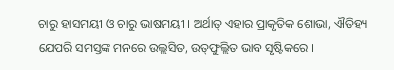ଚାରୁ ହାସମୟୀ ଓ ଚାରୁ ଭାଷମୟୀ । ଅର୍ଥାତ୍ ଏହାର ପ୍ରାକୃତିକ ଶୋଭା, ଐତିହ୍ୟ ଯେପରି ସମସ୍ତଙ୍କ ମନରେ ଉଲ୍ଲସିତ, ଉତ୍‌ଫୁଲ୍ଲିତ ଭାବ ସୃଷ୍ଟିକରେ ।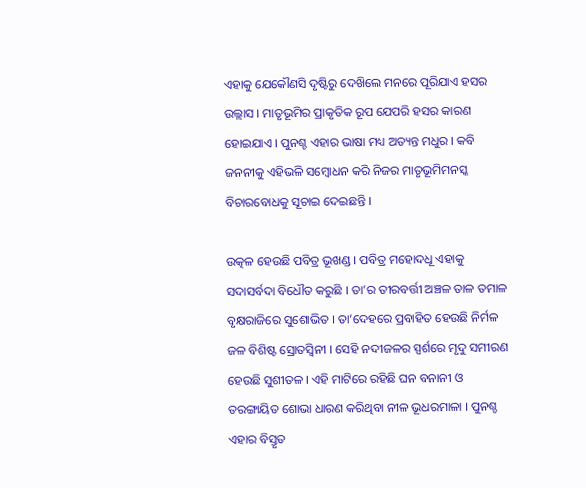ଏହାକୁ ଯେକୌଣସି ଦୃଷ୍ଟିରୁ ଦେଖ‌ିଲେ ମନରେ ପୂରିଯାଏ ହସର ଉଲ୍ଲାସ । ମାତୃଭୂମିର ପ୍ରାକୃତିକ ରୂପ ଯେପରି ହସର କାରଣ ହୋଇଯାଏ । ପୁନଶ୍ଚ ଏହାର ଭାଷା ମଧ୍ୟ ଅତ୍ୟନ୍ତ ମଧୁର । କବି ଜନନୀକୁ ଏହିଭଳି ସମ୍ବୋଧନ କରି ନିଜର ମାତୃଭୂମିମନସ୍କ ବିଚାରବୋଧକୁ ସୂଚାଇ ଦେଇଛନ୍ତି ।

ଉତ୍କଳ ହେଉଛି ପବିତ୍ର ଭୂଖଣ୍ଡ । ପବିତ୍ର ମହୋଦଧୂ ଏହାକୁ ସଦାସର୍ବଦା ବିଧୌତ କରୁଛି । ତା’ର ତୀରବର୍ତ୍ତୀ ଅଞ୍ଚଳ ତାଳ ତମାଳ ବୃକ୍ଷରାଜିରେ ସୁଶୋଭିତ । ତା’ଦେହରେ ପ୍ରବାହିତ ହେଉଛି ନିର୍ମଳ ଜଳ ବିଶିଷ୍ଟ ସ୍ରୋତସ୍ବିନୀ । ସେହି ନଦୀଜଳର ସ୍ପର୍ଶରେ ମୃଦୁ ସମୀରଣ ହେଉଛି ସୁଶୀତଳ । ଏହି ମାଟିରେ ରହିଛି ଘନ ବନାନୀ ଓ ତରଙ୍ଗାୟିତ ଶୋଭା ଧାରଣ କରିଥିବା ନୀଳ ଭୂଧରମାଳା । ପୁନଶ୍ଚ ଏହାର ବିସ୍ତୃତ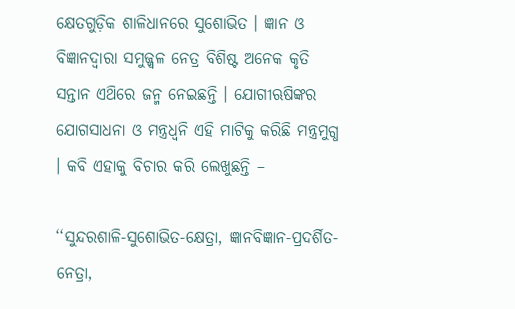କ୍ଷେତଗୁଡ଼ିକ ଶାଳିଧାନରେ ସୁଶୋଭିତ । ଜ୍ଞାନ ଓ ବିଜ୍ଞାନଦ୍ୱାରା ସମୁଜ୍ଜ୍ବଳ ନେତ୍ର ବିଶିଷ୍ଟ ଅନେକ କୃତି ସନ୍ତାନ ଏଥ‌ିରେ ଜନ୍ମ ନେଇଛନ୍ତି । ଯୋଗୀଋଷିଙ୍କର ଯୋଗସାଧନା ଓ ମନ୍ତ୍ରଧ୍ଵନି ଏହି ମାଟିକୁ କରିଛି ମନ୍ତ୍ରମୁଗ୍ଧ । କବି ଏହାକୁ ବିଚାର କରି ଲେଖୁଛନ୍ତି –

‘‘ସୁନ୍ଦରଶାଳି-ସୁଶୋଭିତ-କ୍ଷେତ୍ରା, ଜ୍ଞାନବିଜ୍ଞାନ-ପ୍ରଦର୍ଶିତ-ନେତ୍ରା,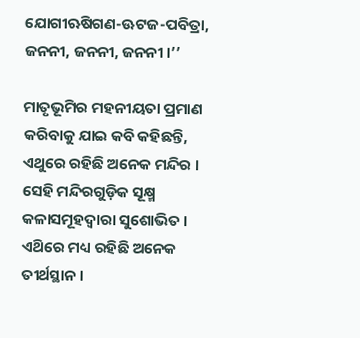ଯୋଗୀଋଷିଗଣ-ଊଟଜ-ପବିତ୍ରା, ଜନନୀ, ଜନନୀ, ଜନନୀ ।’’

ମାତୃଭୂମିର ମହନୀୟତା ପ୍ରମାଣ କରିବାକୁ ଯାଇ କବି କହିଛନ୍ତି, ଏଥୁରେ ରହିଛି ଅନେକ ମନ୍ଦିର । ସେହି ମନ୍ଦିରଗୁଡ଼ିକ ସୂକ୍ଷ୍ମ କଳାସମୂହଦ୍ଵାରା ସୁଶୋଭିତ । ଏଥ‌ିରେ ମଧ୍ୟ ରହିଛି ଅନେକ ତୀର୍ଥସ୍ଥାନ ।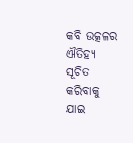କବି ଉତ୍କଳର ଐତିହ୍ୟ ସୂଚିତ କରିବାକୁ ଯାଇ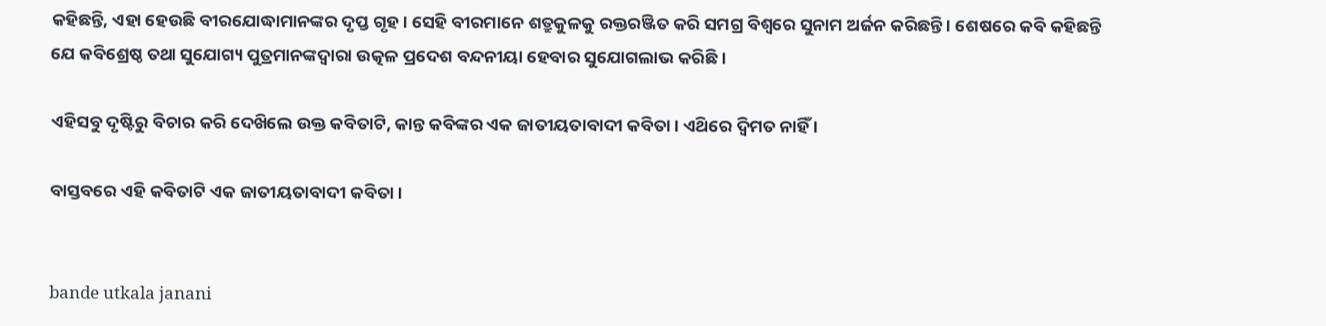କହିଛନ୍ତି, ଏହା ହେଉଛି ବୀରଯୋଦ୍ଧାମାନଙ୍କର ଦୃପ୍ତ ଗୃହ । ସେହି ବୀରମାନେ ଶତ୍ରୁକୁଳକୁ ରକ୍ତରଞ୍ଜିତ କରି ସମଗ୍ର ବିଶ୍ବରେ ସୁନାମ ଅର୍ଜନ କରିଛନ୍ତି । ଶେଷରେ କବି କହିଛନ୍ତି ଯେ କବିଶ୍ରେଷ୍ଠ ତଥା ସୁଯୋଗ୍ୟ ପୁତ୍ରମାନଙ୍କଦ୍ୱାରା ଉତ୍କଳ ପ୍ରଦେଶ ବନ୍ଦନୀୟା ହେବାର ସୁଯୋଗଲାଭ କରିଛି ।

ଏହିସବୁ ଦୃଷ୍ଟିରୁ ବିଚାର କରି ଦେଖ‌ିଲେ ଉକ୍ତ କବିତାଟି, କାନ୍ତ କବିଙ୍କର ଏକ ଜାତୀୟତାବାଦୀ କବିତା । ଏଥ‌ିରେ ଦ୍ବିମତ ନାହିଁ ।

ବାସ୍ତବରେ ଏହି କବିତାଟି ଏକ ଜାତୀୟତାବାଦୀ କବିତା ।


bande utkala janani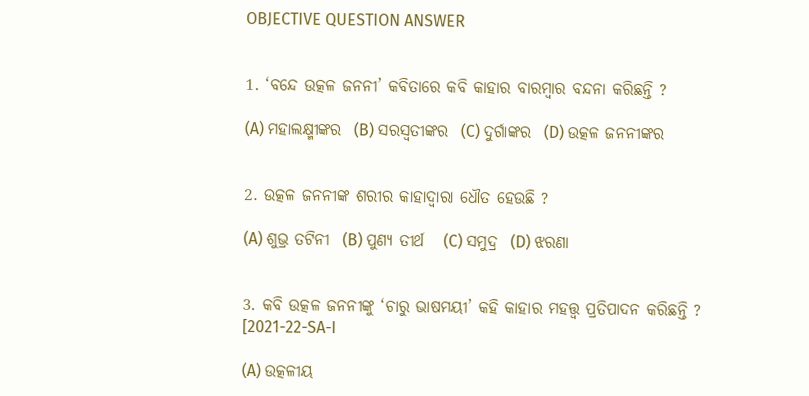OBJECTIVE QUESTION ANSWER


1. ‘ବନ୍ଦେ ଉତ୍କଳ ଜନନୀ’ କବିତାରେ କବି କାହାର ବାରମ୍ବାର ବନ୍ଦନା କରିଛନ୍ତି ?

(A) ମହାଲକ୍ଷ୍ମୀଙ୍କର  (B) ସରସ୍ଵତୀଙ୍କର  (C) ଦୁର୍ଗାଙ୍କର  (D) ଉତ୍କଳ ଜନନୀଙ୍କର


2. ଉତ୍କଳ ଜନନୀଙ୍କ ଶରୀର କାହାଦ୍ଵାରା ଧୌତ ହେଉଛି ?

(A) ଶୁଭ୍ର ତଟିନୀ  (B) ପୁଣ୍ୟ ତୀର୍ଥ   (C) ସମୁଦ୍ର  (D) ଝରଣା


3. କବି ଉତ୍କଳ ଜନନୀଙ୍କୁ ‘ଚାରୁ ଭାଷମୟୀ’ କହି କାହାର ମହତ୍ତ୍ଵ ପ୍ରତିପାଦନ କରିଛନ୍ତି ?
[2021-22-SA-I

(A) ଉତ୍କଳୀୟ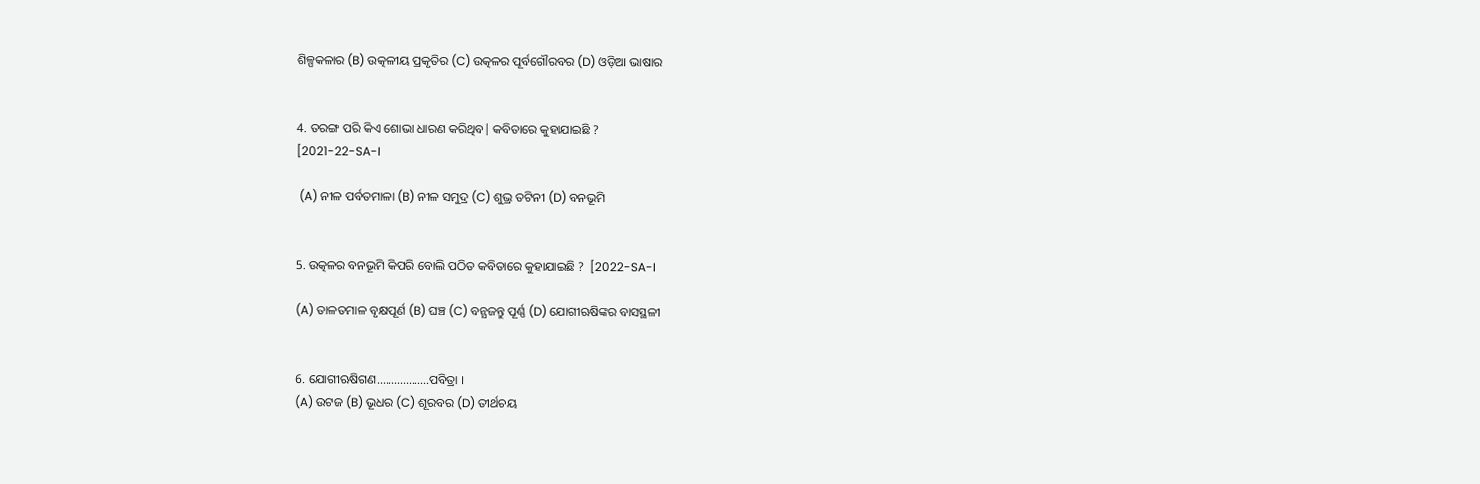ଶିଳ୍ପକଳାର (B) ଉତ୍କଳୀୟ ପ୍ରକୃତିର (C) ଉତ୍କଳର ପୂର୍ବଗୌରବର (D) ଓଡ଼ିଆ ଭାଷାର


4. ତରଙ୍ଗ ପରି କିଏ ଶୋଭା ଧାରଣ କରିଥିବ| କବିତାରେ କୁହାଯାଇଛି ?
[2021-22-SA-I

 (A) ନୀଳ ପର୍ବତମାଳା (B) ନୀଳ ସମୁଦ୍ର (C) ଶୁଭ୍ର ତଟିନୀ (D) ବନଭୂମି


5. ଉତ୍କଳର ବନଭୂମି କିପରି ବୋଲି ପଠିତ କବିତାରେ କୁହାଯାଇଛି ?  [2022-SA-I

(A) ତାଳତମାଳ ବୃକ୍ଷପୂର୍ଣ (B) ଘଞ୍ଚ (C) ବନ୍ଯଜନ୍ତୁ ପୂର୍ଣ୍ଣ (D) ଯୋଗୀଋଷିଙ୍କର ବାସସ୍ଥଳୀ


6. ଯୋଗୀଋଷିଗଣ..................ପବିତ୍ରା ।
(A) ଉଟଜ (B) ଭୂଧର (C) ଶୂରବର (D) ତୀର୍ଥଚୟ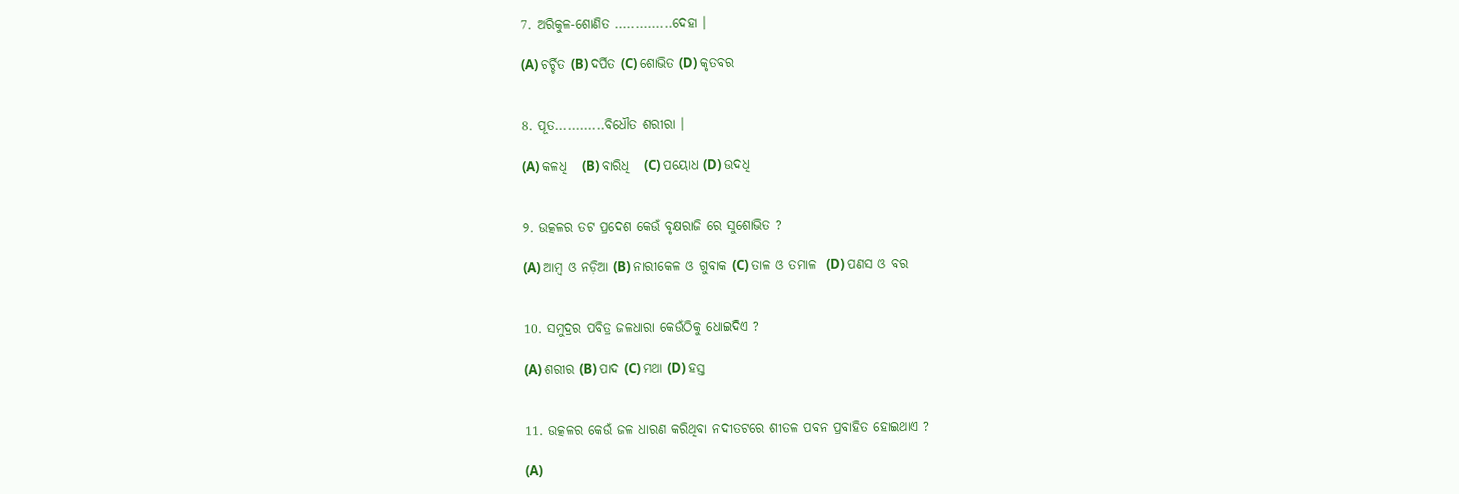7. ଅରିକୁଳ-ଶୋଣିତ ..............ଦେହା ।

(A) ଚର୍ଚ୍ଚିତ (B) ଦର୍ପିତ (C) ଶୋଭିତ (D) କୃତବର


8. ପୂତ............ବିଧୌତ ଶରୀରା ।

(A) କଳଧି   (B) ବାରିଧି   (C) ପୟୋଧ (D) ଉଦଧି


୨. ଉତ୍କଳର ତଟ ପ୍ରଦେଶ କେଉଁ ବୃକ୍ଷରାଜି ରେ ସୁଶୋଭିତ ?

(A) ଆମ୍ବ ଓ ନଡ଼ିଆ (B) ନାରୀକେଳ ଓ ଗୁବାକ (C) ତାଳ ଓ ତମାଳ  (D) ପଣସ ଓ ବର


10. ସମୁଦ୍ରର ପବିତ୍ର ଜଳଧାରା କେଉଁଠିକୁ ଧୋଇଦିଏ ?

(A) ଶରୀର (B) ପାଦ (C) ମଥା (D) ହସ୍ତ


11. ଉତ୍କଳର କେଉଁ ଜଳ ଧାରଣ କରିଥିବା ନଦୀତଟରେ ଶୀତଳ ପବନ ପ୍ରବାହିତ ହୋଇଥାଏ ?

(A)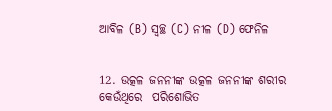ଆବିଳ (B) ସ୍ଵଚ୍ଛ (C) ନୀଳ (D) ଫେନିଳ


12. ଉତ୍କଳ ଜନନୀଙ୍କ ଉତ୍କଳ ଜନନୀଙ୍କ ଶରୀର କେଉଁଥିରେ  ପରିଶୋଭିତ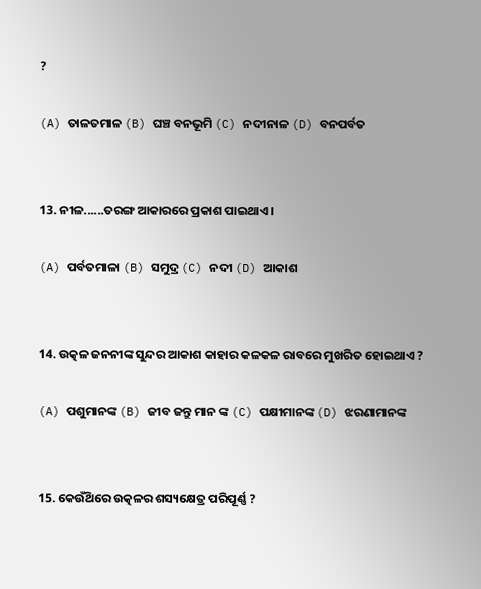?

(A) ତାଳତମାଳ (B) ଘଞ୍ଚ ବନଭୂମି (C) ନଦୀନାଳ (D) ବନପର୍ବତ


13. ନୀଳ......ତରଙ୍ଗ ଆକାରରେ ପ୍ରକାଶ ପାଇଥାଏ ।

(A) ପର୍ବତମାଳା (B) ସମୁଦ୍ର (C) ନଦୀ (D) ଆକାଶ


14. ଉତ୍କଳ ଜନନୀଙ୍କ ସୁନ୍ଦର ଆକାଶ କାହାର କଳକଳ ରାବରେ ମୁଖରିତ ହୋଇଥାଏ ?

(A) ପଶୁମାନଙ୍କ (B) ଜୀବ ଜନ୍ତୁ ମାନ ଙ୍କ (C) ପକ୍ଷୀମାନଙ୍କ (D) ଝରଣାମାନଙ୍କ


15. କେଉଁଥ‌ିରେ ଉତ୍କଳର ଶସ୍ୟକ୍ଷେତ୍ର ପରିପୂର୍ଣ୍ଣ ?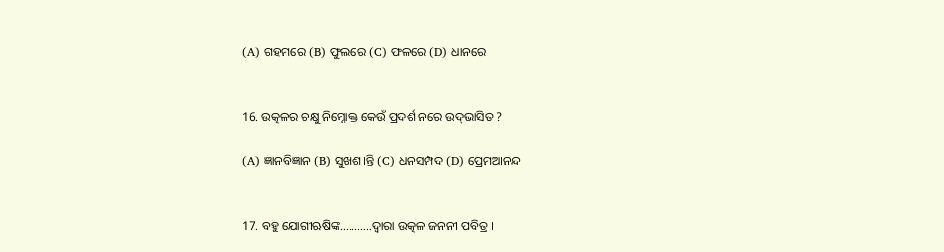(A) ଗହମରେ (B) ଫୁଲରେ (C) ଫଳରେ (D) ଧାନରେ


16. ଉତ୍କଳର ଚକ୍ଷୁ ନିମ୍ନୋକ୍ତ କେଉଁ ପ୍ରଦର୍ଶ ନରେ ଉଦ୍‌ଭାସିତ ?

(A) ଜ୍ଞାନବିଜ୍ଞାନ (B) ସୁଖଶ।ନ୍ତି (C) ଧନସମ୍ପଦ (D) ପ୍ରେମଆନନ୍ଦ


17. ବହୁ ଯୋଗୀଋଷିଙ୍କ...........ଦ୍ଵାରା ଉତ୍କଳ ଜନନୀ ପବିତ୍ର ।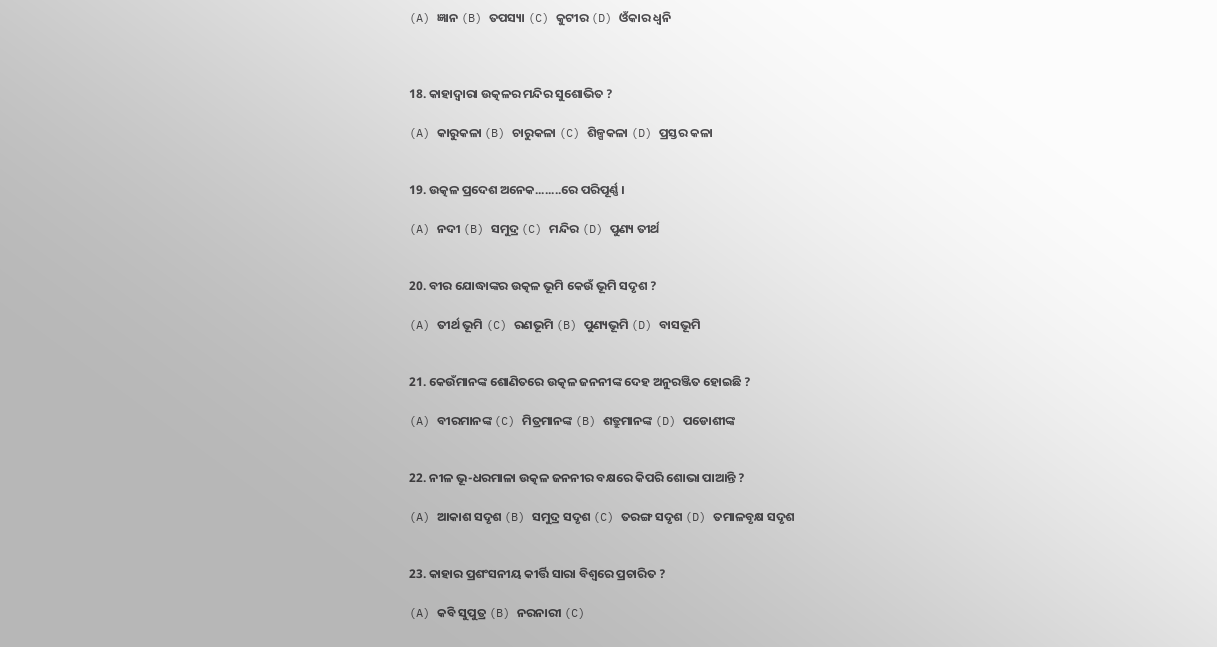(A) ଜ୍ଞାନ (B) ତପସ୍ୟା (C) କୁଟୀର (D) ଓଁକାର ଧ୍ବନି



18. କାହାଦ୍ଵାରା ଉତ୍କଳର ମନ୍ଦିର ସୁଶୋଭିତ ?

(A) କାରୁକଳା (B) ଚାରୁକଳା (C) ଶିଳ୍ପକଳା (D) ପ୍ରସ୍ତର କଳା


19. ଉତ୍କଳ ପ୍ରଦେଶ ଅନେକ........ରେ ପରିପୂର୍ଣ୍ଣ ।

(A) ନଦୀ (B) ସମୁଦ୍ର (C) ମନ୍ଦିର (D) ପୁଣ୍ୟ ତୀର୍ଥ


20. ବୀର ଯୋଦ୍ଧାଙ୍କର ଉତ୍କଳ ଭୂମି କେଉଁ ଭୂମି ସଦୃଶ ?

(A) ତୀର୍ଥ ଭୂମି (C) ରଣଭୂମି (B) ପୁଣ୍ୟଭୂମି (D) ବାସଭୂମି


21. କେଉଁମାନଙ୍କ ଶୋଣିତରେ ଉତ୍କଳ ଜନନୀଙ୍କ ଦେହ ଅନୁରଞ୍ଜିତ ହୋଇଛି ?

(A) ବୀରମାନଙ୍କ (C) ମିତ୍ରମାନଙ୍କ (B) ଶତ୍ରୁମାନଙ୍କ (D) ପଡୋଶୀଙ୍କ


22. ନୀଳ ଭୂ-ଧରମାଳା ଉତ୍କଳ ଜନନୀର ବକ୍ଷରେ କିପରି ଶୋଭା ପାଆନ୍ତି ?

(A) ଆକାଶ ସଦୃଶ (B) ସମୁଦ୍ର ସଦୃଶ (C) ତରଙ୍ଗ ସଦୃଶ (D) ତମାଳବୃକ୍ଷ ସଦୃଶ


23. କାହାର ପ୍ରଶଂସନୀୟ କୀର୍ତ୍ତି ସାରା ବିଶ୍ୱରେ ପ୍ରଚାରିତ ?

(A) କବି ସୁପୁତ୍ର (B) ନରନାରୀ (C)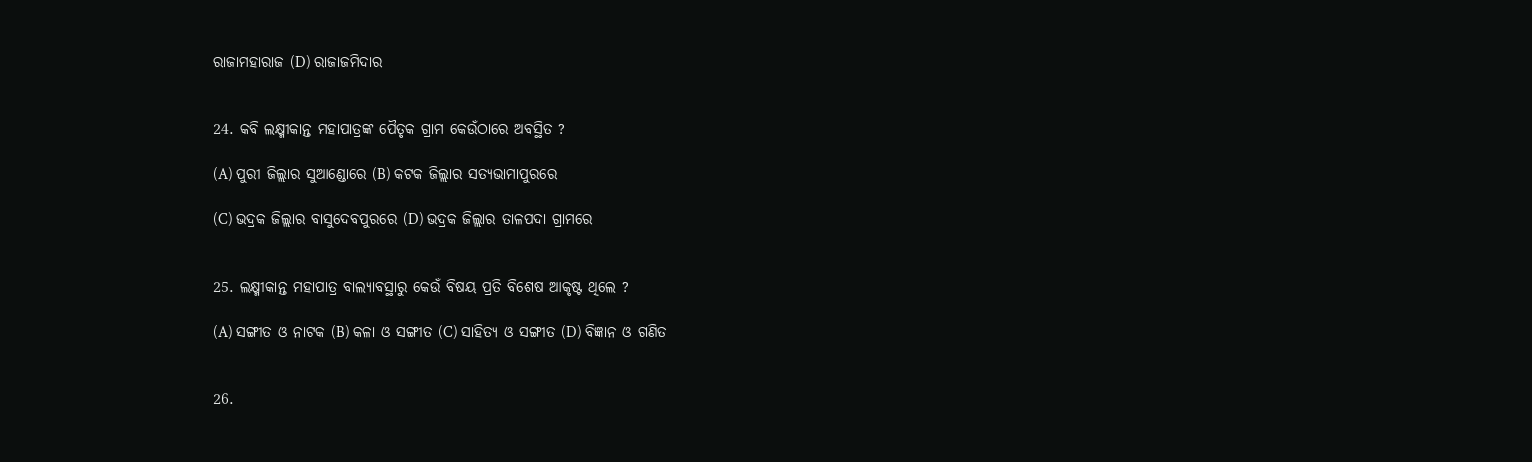ରାଜାମହାରାଜ (D) ରାଜାଜମିଦାର


24. କବି ଲକ୍ଷ୍ମୀକାନ୍ତ ମହାପାତ୍ରଙ୍କ ପୈତୃକ ଗ୍ରାମ କେଉଁଠାରେ ଅବସ୍ଥିତ ?

(A) ପୁରୀ ଜିଲ୍ଲାର ସୁଆଣ୍ଡୋରେ (B) କଟକ ଜିଲ୍ଲାର ସତ୍ୟଭାମାପୁରରେ

(C) ଭଦ୍ରକ ଜିଲ୍ଲାର ବାସୁଦେବପୁରରେ (D) ଭଦ୍ରକ ଜିଲ୍ଲାର ତାଳପଦା ଗ୍ରାମରେ


25. ଲକ୍ଷ୍ମୀକାନ୍ତ ମହାପାତ୍ର ବାଲ୍ୟାବସ୍ଥାରୁ କେଉଁ ବିଷୟ ପ୍ରତି ବିଶେଷ ଆକୃଷ୍ଟ ଥିଲେ ?

(A) ସଙ୍ଗୀତ ଓ ନାଟକ (B) କଳା ଓ ସଙ୍ଗୀତ (C) ସାହିତ୍ୟ ଓ ସଙ୍ଗୀତ (D) ବିଜ୍ଞାନ ଓ ଗଣିତ


26.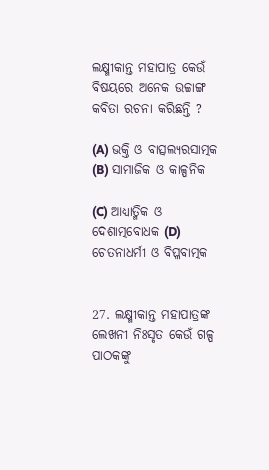ଲକ୍ଷ୍ମୀକାନ୍ତ ମହାପାତ୍ର କେଉଁ ବିଷୟରେ ଅନେକ ଉଚ୍ଚାଙ୍ଗ କବିତା ରଚନା କରିଛନ୍ତି ?

(A) ଭକ୍ତି ଓ ବାତ୍ସଲ୍ୟରସାତ୍ମକ (B) ସାମାଜିକ ଓ କାଳ୍ପନିକ

(C) ଆଧ୍ୟାତ୍ମିକ ଓ ଦେଶାତ୍ମବୋଧକ (D) ଚେତନାଧର୍ମୀ ଓ ବିପ୍ଳବାତ୍ମକ


27. ଲକ୍ଷ୍ମୀକାନ୍ତ ମହାପାତ୍ରଙ୍କ ଲେଖନୀ ନିଃସୃତ କେଉଁ ଗଳ୍ପ ପାଠକଙ୍କୁ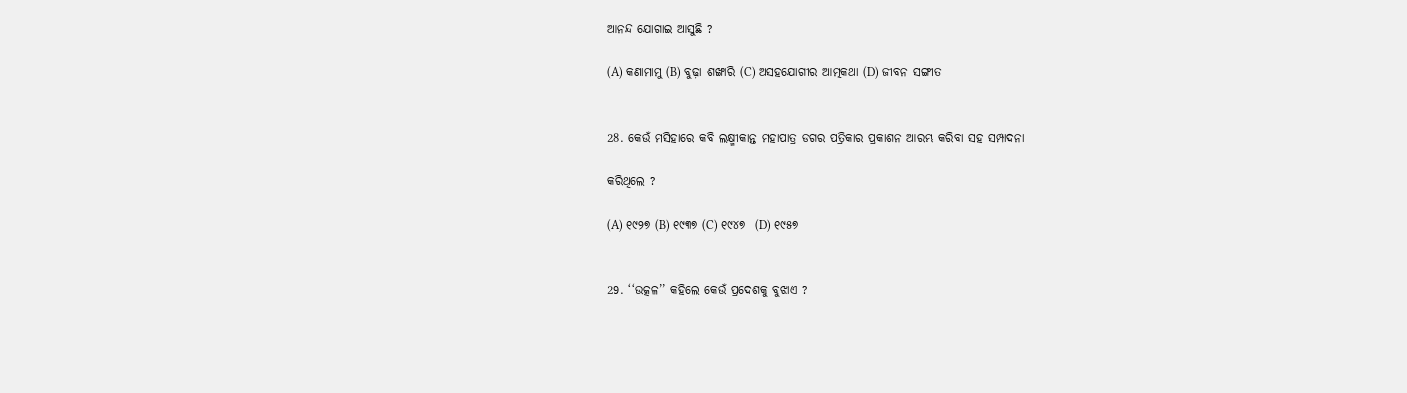ଆନନ୍ଦ ଯୋଗାଇ ଆସୁଛି ?

(A) କଣାମାମୁ (B) ବୁଢ଼ା ଶଙ୍ଖାରି (C) ଅସହଯୋଗୀର ଆତ୍ମକଥା (D) ଜୀବନ ସଙ୍ଗୀତ


28. କେଉଁ ମସିହାରେ କବି ଲକ୍ଷ୍ମୀକାନ୍ତ ମହାପାତ୍ର ଡଗର ପତ୍ରିକାର ପ୍ରକାଶନ ଆରମ୍ଭ କରିବା ସହ ସମ୍ପାଦନା

କରିଥିଲେ ?

(A) ୧୯୨୭ (B) ୧୯୩୭ (C) ୧୯୪୭  (D) ୧୯୫୭


29. ‘‘ଉତ୍କଳ’’ କହିଲେ କେଉଁ ପ୍ରଦେଶକୁ ବୁଝାଏ ?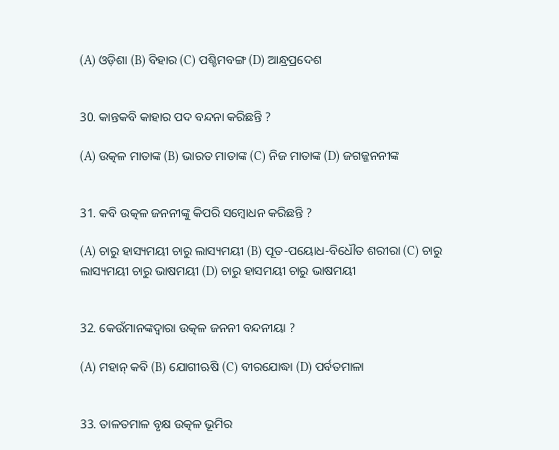(A) ଓଡ଼ିଶା (B) ବିହାର (C) ପଶ୍ଚିମବଙ୍ଗ (D) ଆନ୍ଧ୍ରପ୍ରଦେଶ


30. କାନ୍ତକବି କାହାର ପଦ ବନ୍ଦନା କରିଛନ୍ତି ?

(A) ଉତ୍କଳ ମାତାଙ୍କ (B) ଭାରତ ମାତାଙ୍କ (C) ନିଜ ମାତାଙ୍କ (D) ଜଗଜ୍ଜନନୀଙ୍କ


31. କବି ଉତ୍କଳ ଜନନୀଙ୍କୁ କିପରି ସମ୍ବୋଧନ କରିଛନ୍ତି ?

(A) ଚାରୁ ହାସ୍ୟମୟୀ ଚାରୁ ଲାସ୍ୟମୟୀ (B) ପୂତ-ପୟୋଧ-ବିଧୌତ ଶରୀରା (C) ଚାରୁ ଲାସ୍ୟମୟୀ ଚାରୁ ଭାଷମୟୀ (D) ଚାରୁ ହାସମୟୀ ଚାରୁ ଭାଷମୟୀ


32. କେଉଁମାନଙ୍କଦ୍ୱାରା ଉତ୍କଳ ଜନନୀ ବନ୍ଦନୀୟା ?

(A) ମହାନ୍ କବି (B) ଯୋଗୀଋଷି (C) ବୀରଯୋଦ୍ଧା (D) ପର୍ବତମାଳା


33. ତାଳତମାଳ ବୃକ୍ଷ ଉତ୍କଳ ଭୂମିର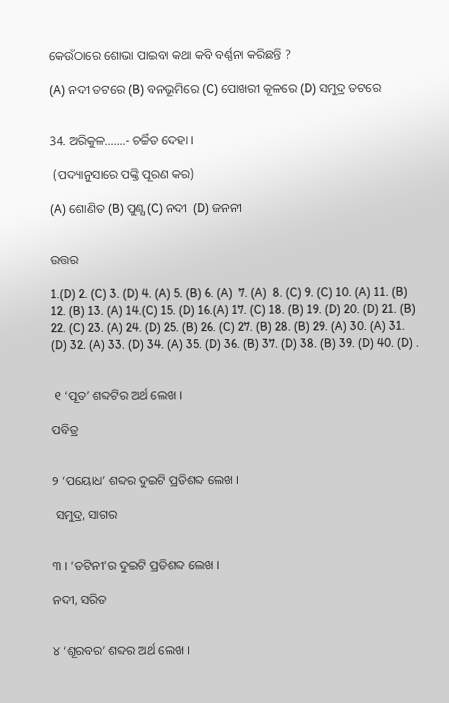କେଉଁଠାରେ ଶୋଭା ପାଇବା କଥା କବି ବର୍ଣ୍ଣନା କରିଛନ୍ତି ?

(A) ନଦୀ ତଟରେ (B) ବନଭୂମିରେ (C) ପୋଖରୀ କୂଳରେ (D) ସମୁଦ୍ର ତଟରେ


34. ଅରିକୁଳ.......- ଚର୍ଚ୍ଚିତ ଦେହା ।

 (ପଦ୍ୟାନୁସାରେ ପଙ୍କ୍ତି ପୂରଣ କର)

(A) ଶୋଣିତ (B) ପୁଣ୍ଯ (C) ନଦୀ  (D) ଜନନୀ


ଉତ୍ତର

1.(D) 2. (C) 3. (D) 4. (A) 5. (B) 6. (A)  7. (A)  8. (C) 9. (C) 10. (A) 11. (B)  12. (B) 13. (A) 14.(C) 15. (D) 16.(A) 17. (C) 18. (B) 19. (D) 20. (D) 21. (B) 22. (C) 23. (A) 24. (D) 25. (B) 26. (C) 27. (B) 28. (B) 29. (A) 30. (A) 31. (D) 32. (A) 33. (D) 34. (A) 35. (D) 36. (B) 37. (D) 38. (B) 39. (D) 40. (D) .


 ୧ ‘ପୂତ’ ଶବ୍ଦଟିର ଅର୍ଥ ଲେଖ ।

ପବିତ୍ର


୨ ‘ପୟୋଧ’ ଶବ୍ଦର ଦୁଇଟି ପ୍ରତିଶବ୍ଦ ଲେଖ ।

 ସମୁଦ୍ର, ସାଗର


୩ । ‘ତଟିନୀ’ର ଦୁଇଟି ପ୍ରତିଶବ୍ଦ ଲେଖ ।

ନଦୀ, ସରିତ


୪ ‘ଶୂରବର’ ଶବ୍ଦର ଅର୍ଥ ଲେଖ ।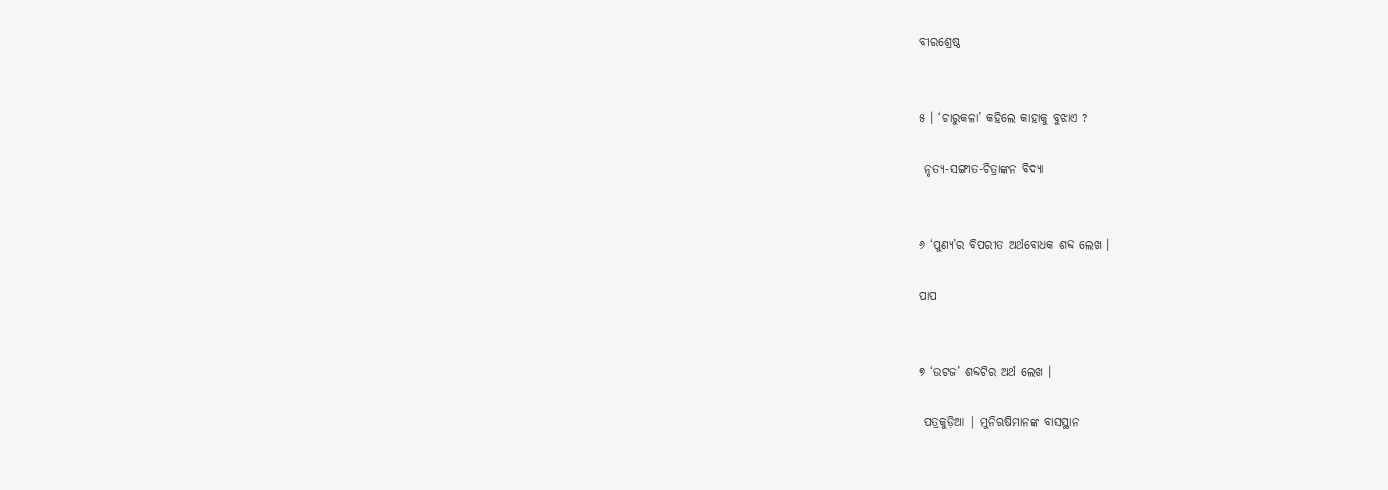ବୀରଶ୍ରେଷ୍ଠ


୫ । ‘ଚାରୁକଳା’ କହିଲେ କାହାକୁ ବୁଝାଏ ?

 ନୃତ୍ୟ-ସଙ୍ଗୀତ-ଚିତ୍ରାଙ୍କନ ବିଦ୍ୟା


୬ ‘ପୁଣ୍ୟ’ର ବିପରୀତ ଅର୍ଥବୋଧକ ଶବ୍ଦ ଲେଖ ।

ପାପ


୭ ‘ଉଟଜ’ ଶବ୍ଦଟିର ଅର୍ଥ ଲେଖ ।

 ପତ୍ରକୁଡ଼ିଆ | ମୁନିଋଷିମାନଙ୍କ ବାସସ୍ଥାନ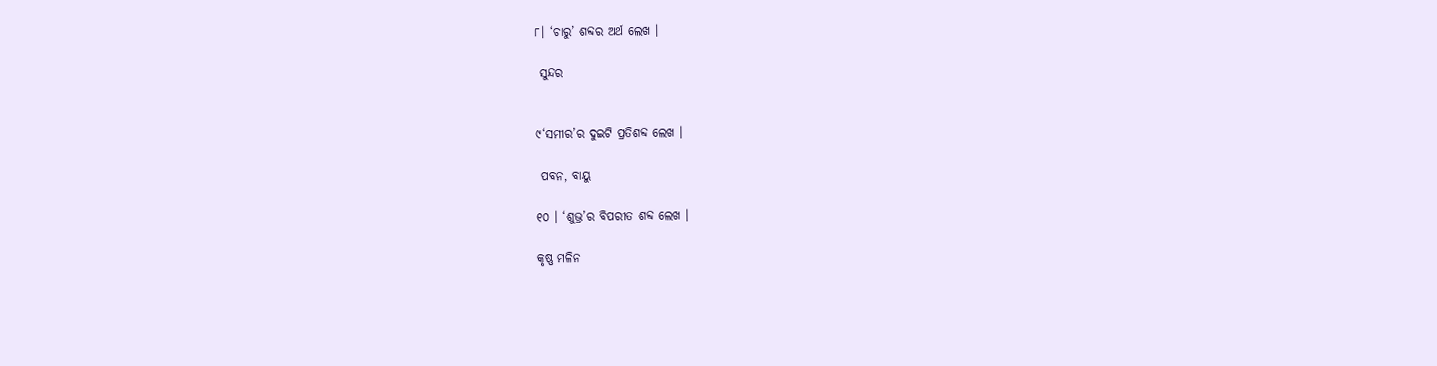୮। ‘ଚାରୁ’ ଶବ୍ଦର ଅର୍ଥ ଲେଖ ।

 ସୁନ୍ଦର


୯‘ସମୀର’ର ଦୁଇଟି ପ୍ରତିଶବ୍ଦ ଲେଖ ।

 ପବନ, ବାୟୁ

୧୦ । ‘ଶୁଭ୍ର’ର ବିପରୀତ ଶବ୍ଦ ଲେଖ ।

କୃଷ୍ଣ ମଳିନ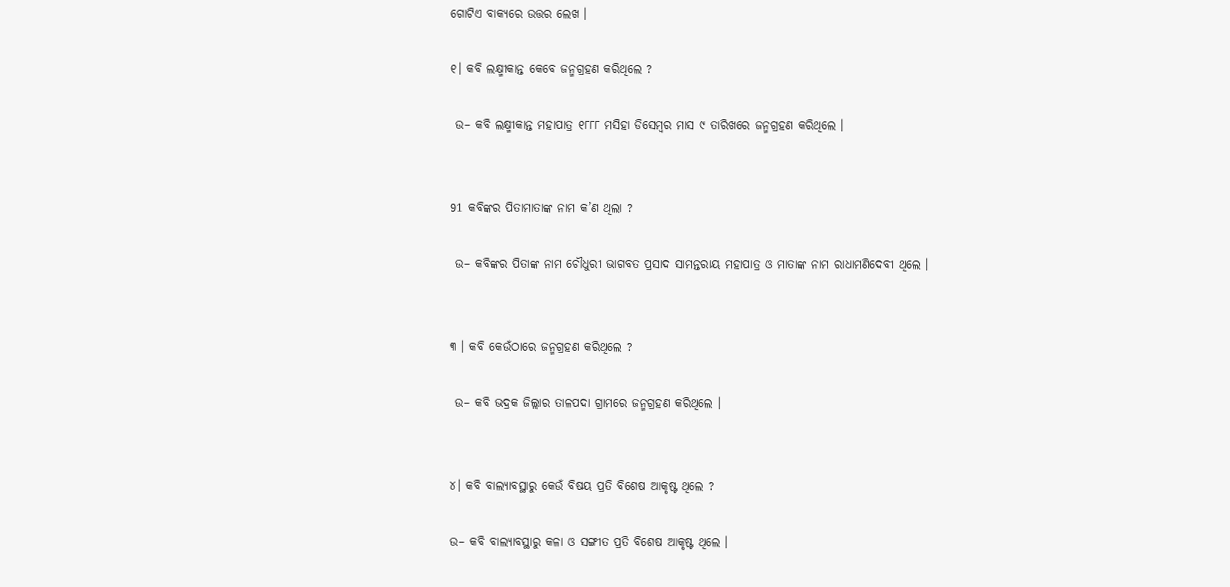ଗୋଟିଏ ବାକ୍ୟରେ ଉତ୍ତର ଲେଖ ।

୧। କବି ଲକ୍ଷ୍ମୀକାନ୍ତ କେବେ ଜନ୍ମଗ୍ରହଣ କରିଥିଲେ ?

 ଉ– କବି ଲକ୍ଷ୍ମୀକାନ୍ତ ମହାପାତ୍ର ୧୮୮୮ ମସିହା ଡିସେମ୍ବର ମାସ ୯ ତାରିଖରେ ଜନ୍ମଗ୍ରହଣ କରିଥିଲେ ।


91 କବିଙ୍କର ପିତାମାତାଙ୍କ ନାମ କ’ଣ ଥିଲା ?

 ଉ– କବିଙ୍କର ପିତାଙ୍କ ନାମ ଚୌଧୁରୀ ଭାଗବତ ପ୍ରସାଦ ସାମନ୍ତରାୟ ମହାପାତ୍ର ଓ ମାତାଙ୍କ ନାମ ରାଧାମଣିଦେବୀ ଥିଲେ ।


୩ । କବି କେଉଁଠାରେ ଜନ୍ମଗ୍ରହଣ କରିଥିଲେ ?

 ଉ– କବି ଭଦ୍ରକ ଜିଲ୍ଲାର ତାଳପଦା ଗ୍ରାମରେ ଜନ୍ମଗ୍ରହଣ କରିଥିଲେ ।


୪। କବି ବାଲ୍ୟାବସ୍ଥାରୁ କେଉଁ ବିଷୟ ପ୍ରତି ବିଶେଷ ଆକୃଷ୍ଟ ଥିଲେ ?

ଉ– କବି ବାଲ୍ୟାବସ୍ଥାରୁ କଳା ଓ ସଙ୍ଗୀତ ପ୍ରତି ବିଶେଷ ଆକୃଷ୍ଟ ଥିଲେ ।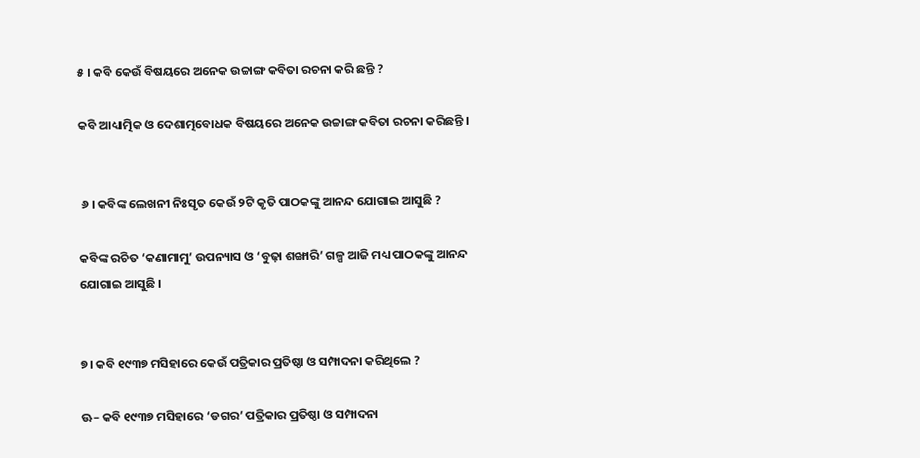୫ । କବି କେଉଁ ବିଷୟରେ ଅନେକ ଉଚ୍ଚାଙ୍ଗ କବିତା ରଚନା କରି ଛନ୍ତି ?

କବି ଆଧ୍ୟାତ୍ମିକ ଓ ଦେଶାତ୍ମବୋଧକ ବିଷୟରେ ଅନେକ ଉଚ୍ଚାଙ୍ଗ କବିତା ରଚନା କରିଛନ୍ତି ।


 ୬ । କବିଙ୍କ ଲେଖନୀ ନିଃସୃତ କେଉଁ ୨ଟି କୃତି ପାଠକଙ୍କୁ ଆନନ୍ଦ ଯୋଗାଇ ଆସୁଛି ?

କବିଙ୍କ ରଚିତ ‘କଣାମାମୁ’ ଉପନ୍ୟାସ ଓ ‘ବୁଢ଼ା ଶଙ୍ଖାରି’ ଗଳ୍ପ ଆଜି ମଧ୍ୟ ପାଠକଙ୍କୁ ଆନନ୍ଦ ଯୋଗାଇ ଆସୁଛି ।


୭। କବି ୧୯୩୭ ମସିହାରେ କେଉଁ ପତ୍ରିକାର ପ୍ରତିଷ୍ଠା ଓ ସମ୍ପାଦନା କରିଥିଲେ ?

ଊ– କବି ୧୯୩୭ ମସିହାରେ ‘ଡଗର’ ପତ୍ରିକାର ପ୍ରତିଷ୍ଠା ଓ ସମ୍ପାଦନା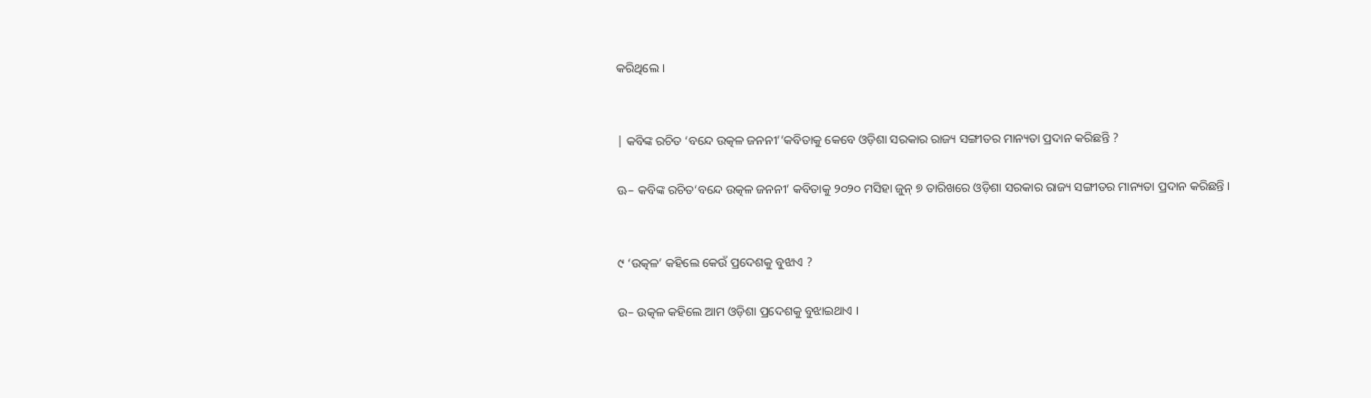କରିଥିଲେ ।


| କବିଙ୍କ ରଚିତ ‘ବନ୍ଦେ ଉତ୍କଳ ଜନନୀ’’କବିତାକୁ କେବେ ଓଡ଼ିଶା ସରକାର ରାଜ୍ୟ ସଙ୍ଗୀତର ମାନ୍ୟତା ପ୍ରଦାନ କରିଛନ୍ତି ?

ଊ– କବିଙ୍କ ରଚିତ‘ବନ୍ଦେ ଉତ୍କଳ ଜନନୀ’ କବିତାକୁ ୨୦୨୦ ମସିହା ଜୁନ୍ ୭ ତାରିଖରେ ଓଡ଼ିଶା ସରକାର ରାଜ୍ୟ ସଙ୍ଗୀତର ମାନ୍ୟତା ପ୍ରଦାନ କରିଛନ୍ତି ।


୯ ‘ଉତ୍କଳ’ କହିଲେ କେଉଁ ପ୍ରଦେଶକୁ ବୁଝାଏ ?

ଉ– ଉତ୍କଳ କହିଲେ ଆମ ଓଡ଼ିଶା ପ୍ରଦେଶକୁ ବୁଝାଇଥାଏ ।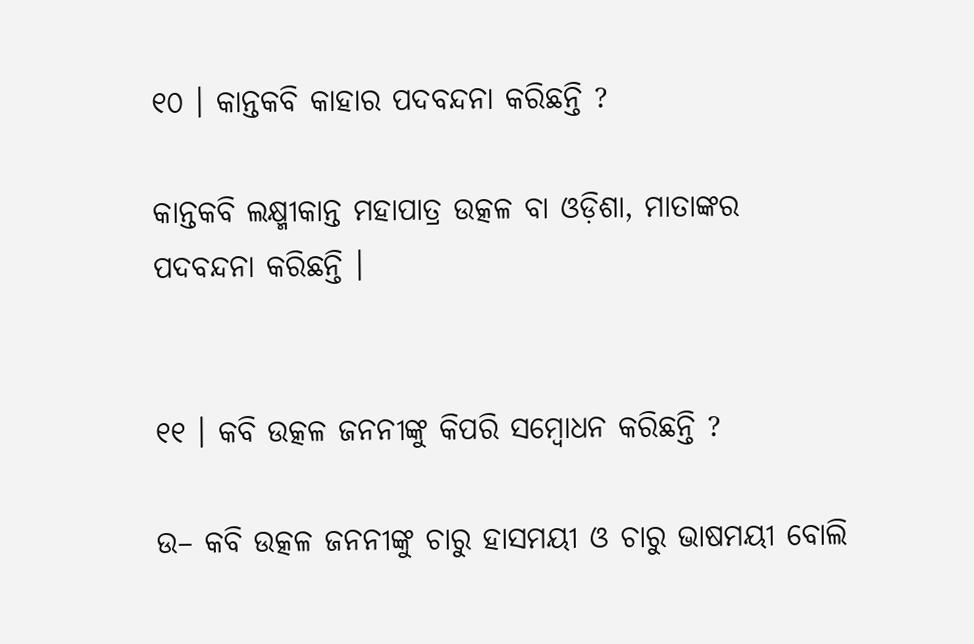୧୦ । କାନ୍ତକବି କାହାର ପଦବନ୍ଦନା କରିଛନ୍ତି ?

କାନ୍ତକବି ଲକ୍ଷ୍ମୀକାନ୍ତ ମହାପାତ୍ର ଉତ୍କଳ ବା ଓଡ଼ିଶା, ମାତାଙ୍କର ପଦବନ୍ଦନା କରିଛନ୍ତି ।


୧୧ । କବି ଉତ୍କଳ ଜନନୀଙ୍କୁ କିପରି ସମ୍ବୋଧନ କରିଛନ୍ତି ?

ଉ– କବି ଉତ୍କଳ ଜନନୀଙ୍କୁ ଚାରୁ ହାସମୟୀ ଓ ଚାରୁ ଭାଷମୟୀ ବୋଲି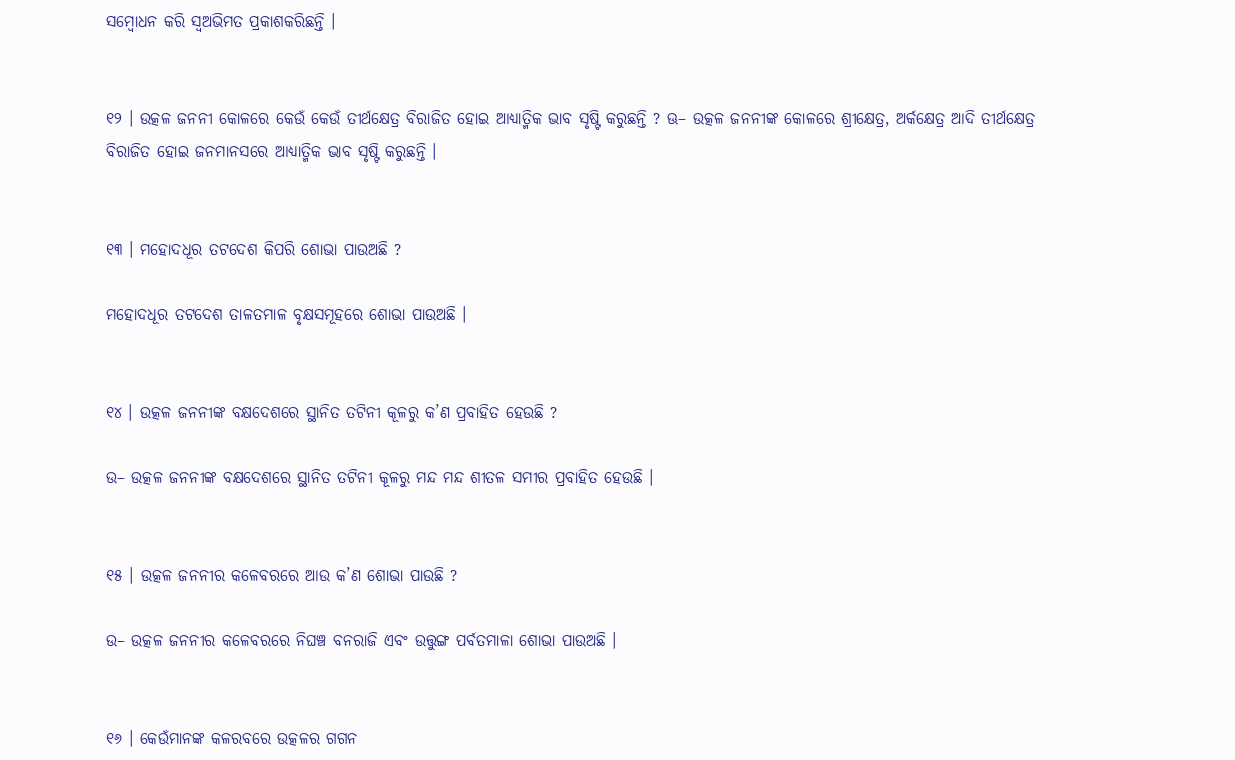ସମ୍ବୋଧନ କରି ସ୍ଵଅଭିମତ ପ୍ରକାଶକରିଛନ୍ତି ।


୧୨ । ଉତ୍କଳ ଜନନୀ କୋଳରେ କେଉଁ କେଉଁ ତୀର୍ଥକ୍ଷେତ୍ର ବିରାଜିତ ହୋଇ ଆଧ୍ୟାତ୍ମିକ ଭାବ ସୃଷ୍ଟି କରୁଛନ୍ତି ? ଊ– ଉତ୍କଳ ଜନନୀଙ୍କ କୋଳରେ ଶ୍ରୀକ୍ଷେତ୍ର, ଅର୍କକ୍ଷେତ୍ର ଆଦି ତୀର୍ଥକ୍ଷେତ୍ର ବିରାଜିତ ହୋଇ ଜନମାନସରେ ଆଧ୍ୟାତ୍ମିକ ଭାବ ସୃଷ୍ଟି କରୁଛନ୍ତି ।


୧୩ । ମହୋଦଧୂର ତଟଦେଶ କିପରି ଶୋଭା ପାଉଅଛି ?

ମହୋଦଧୂର ତଟଦେଶ ତାଳତମାଳ ବୃକ୍ଷସମୂହରେ ଶୋଭା ପାଉଅଛି ।


୧୪ । ଉତ୍କଳ ଜନନୀଙ୍କ ବକ୍ଷଦେଶରେ ସ୍ଥାନିତ ତଟିନୀ କୂଳରୁ କ’ଣ ପ୍ରବାହିତ ହେଉଛି ?

ଉ– ଉତ୍କଳ ଜନନୀଙ୍କ ବକ୍ଷଦେଶରେ ସ୍ଥାନିତ ତଟିନୀ କୂଳରୁ ମନ୍ଦ ମନ୍ଦ ଶୀତଳ ସମୀର ପ୍ରବାହିତ ହେଉଛି ।


୧୫ । ଉତ୍କଳ ଜନନୀର କଳେବରରେ ଆଉ କ’ଣ ଶୋଭା ପାଉଛି ?

ଉ– ଉତ୍କଳ ଜନନୀର କଳେବରରେ ନିଘଞ୍ଚ ବନରାଜି ଏବଂ ଉତ୍ତୁଙ୍ଗ ପର୍ବତମାଳା ଶୋଭା ପାଉଅଛି ।


୧୬ । କେଉଁମାନଙ୍କ କଳରବରେ ଉତ୍କଳର ଗଗନ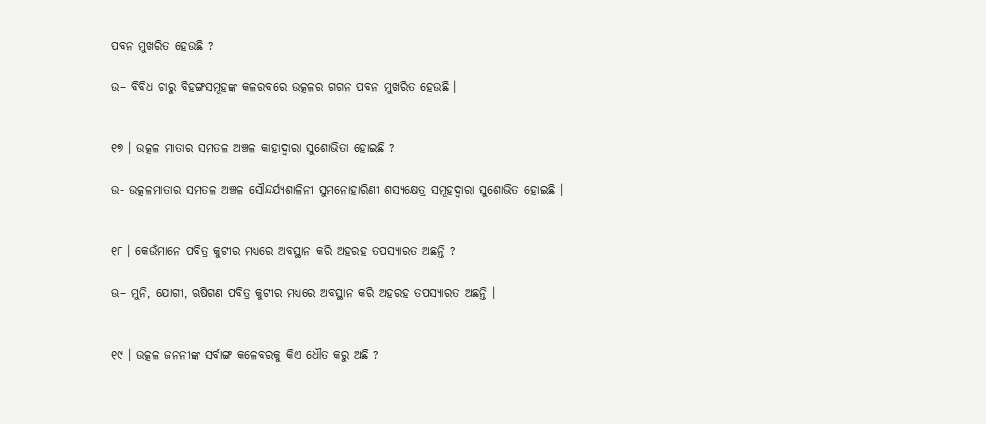ପବନ ମୁଖରିତ ହେଉଛି ?

ଉ– ବିବିଧ ଚାରୁ ବିହଙ୍ଗସମୂହଙ୍କ କଳରବରେ ଉତ୍କଳର ଗଗନ ପବନ ମୁଖରିତ ହେଉଛି ।


୧୭ । ଉତ୍କଳ ମାତାର ସମତଳ ଅଞ୍ଚଳ କାହାଦ୍ଵାରା ସୁଶୋଭିତା ହୋଇଛି ?

ଉ- ଉତ୍କଳମାତାର ସମତଳ ଅଞ୍ଚଳ ସୌନ୍ଦର୍ଯ୍ୟଶାଳିନୀ ସୁମନୋହାରିଣୀ ଶସ୍ୟକ୍ଷେତ୍ର ସମୂହଦ୍ବାରା ସୁଶୋଭିତ ହୋଇଛି ।


୧୮ । କେଉଁମାନେ ପବିତ୍ର କୁଟୀର ମଧ୍ୟରେ ଅବସ୍ଥାନ କରି ଅହରହ ତପସ୍ୟାରତ ଅଛନ୍ତି ?

ଊ– ମୁନି, ଯୋଗୀ, ଋଷିଗଣ ପବିତ୍ର କୁଟୀର ମଧ୍ୟରେ ଅବସ୍ଥାନ କରି ଅହରହ ତପସ୍ୟାରତ ଅଛନ୍ତି ।


୧୯ । ଉତ୍କଳ ଜନନୀଙ୍କ ସର୍ବାଙ୍ଗ କଳେବରକୁ କିଏ ଧୌତ କରୁ ଅଛି ?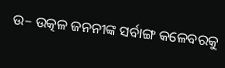ଉ– ଉତ୍କଳ ଜନନୀଙ୍କ ସର୍ବାଙ୍ଗ କଳେବରକୁ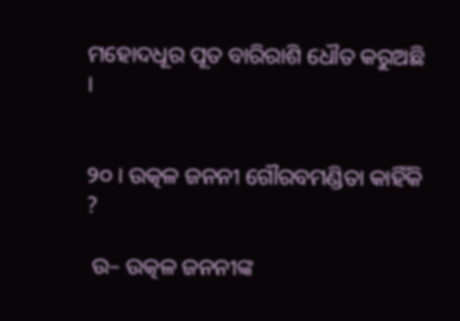ମହୋଦଧୂର ପୂତ ବାରିରାଶି ଧୌତ କରୁଅଛି ।


୨୦ । ଉତ୍କଳ ଜନନୀ ଗୌରବମଣ୍ଡିତା କାହିଁକି ?

 ଉ– ଉତ୍କଳ ଜନନୀଙ୍କ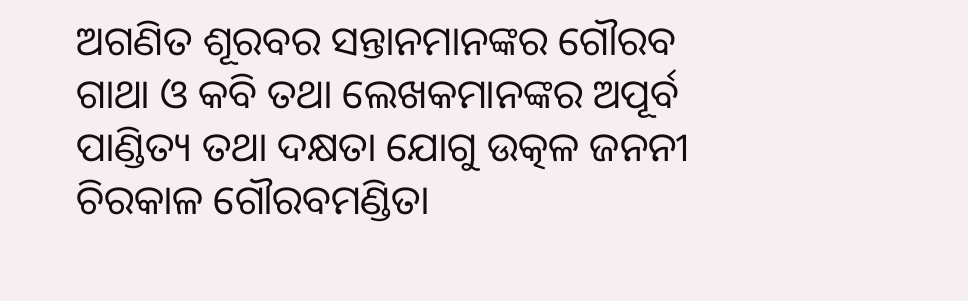ଅଗଣିତ ଶୂରବର ସନ୍ତାନମାନଙ୍କର ଗୌରବ ଗାଥା ଓ କବି ତଥା ଲେଖକମାନଙ୍କର ଅପୂର୍ବ ପାଣ୍ଡିତ୍ୟ ତଥା ଦକ୍ଷତା ଯୋଗୁ ଉତ୍କଳ ଜନନୀ ଚିରକାଳ ଗୌରବମଣ୍ଡିତା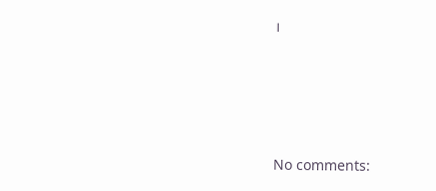।








No comments: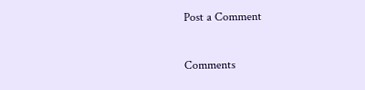Post a Comment

Comments